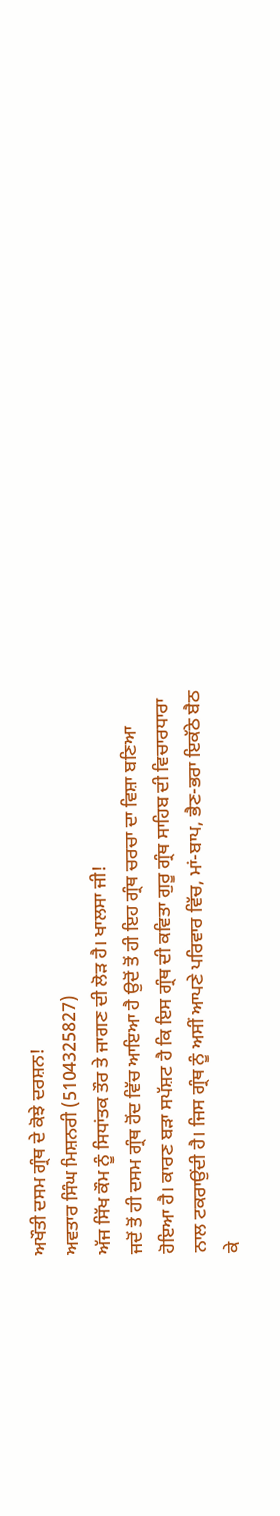ਅਖੌਤੀ ਦਸਮ ਗ੍ਰੰਥ ਦੇ ਕੋਝੇ ਦਰਸ਼ਨ!
ਅਵਤਾਰ ਸਿੰਘ ਮਿਸ਼ਨਰੀ (5104325827)
ਅੱਜ ਸਿੱਖ ਕੌਮ ਨੂੰ ਸਿਧਾਂਤਕ ਤੌਰ ਤੇ ਜਾਗਣ ਦੀ ਲੋੜ ਹੈ। ਖਾਲਸਾ ਜੀ!
ਜਦੋਂ ਤੋਂ ਹੀ ਦਸਮ ਗ੍ਰੰਥ ਹੋਂਦ ਵਿੱਚ ਆਇਆ ਹੈ ਉਦੋਂ ਤੋਂ ਹੀ ਇਹ ਗ੍ਰੰਥ ਚਰਚਾ ਦਾ ਵਿਸ਼ਾ ਬਣਿਆ
ਹੋਇਆ ਹੈ। ਕਾਰਣ ਬੜਾ ਸਪੱਸ਼ਟ ਹੈ ਕਿ ਇਸ ਗ੍ਰੰਥ ਦੀ ਕਵਿਤਾ ਗੁਰੂ ਗ੍ਰੰਥ ਸਾਹਿਬ ਦੀ ਵਿਚਾਰਧਾਰਾ
ਨਾਲ ਟਕਰਾਉਂਦੀ ਹੈ। ਜਿਸ ਗ੍ਰੰਥ ਨੂੰ ਅਸੀਂ ਆਪਣੇ ਪਰਿਵਾਰ ਵਿੱਚ, ਮਾਂ-ਬਾਪ, ਭੈਣ-ਭਰਾ ਇਕੱਠੇ ਬੈਠ
ਕੇ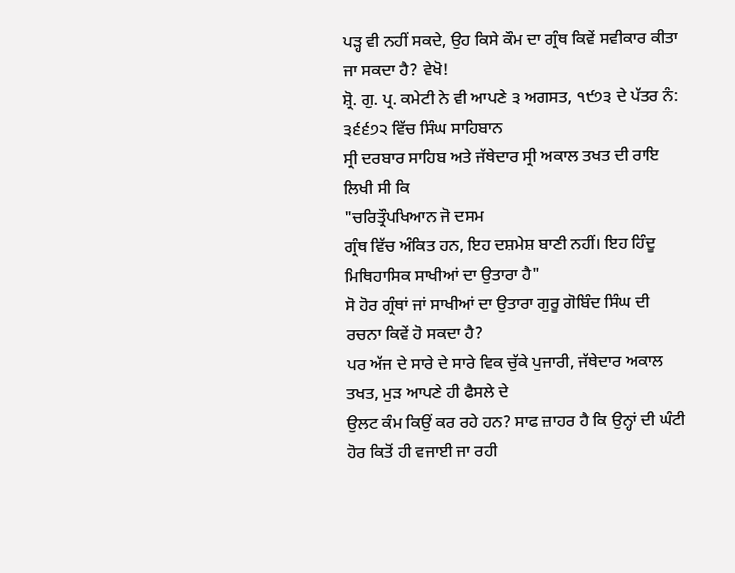ਪੜ੍ਹ ਵੀ ਨਹੀਂ ਸਕਦੇ, ਉਹ ਕਿਸੇ ਕੌਮ ਦਾ ਗ੍ਰੰਥ ਕਿਵੇਂ ਸਵੀਕਾਰ ਕੀਤਾ ਜਾ ਸਕਦਾ ਹੈ? ਵੇਖੋ!
ਸ਼੍ਰੋ. ਗੁ. ਪ੍ਰ. ਕਮੇਟੀ ਨੇ ਵੀ ਆਪਣੇ ੩ ਅਗਸਤ, ੧੯੭੩ ਦੇ ਪੱਤਰ ਨੰ: ੩੬੬੭੨ ਵਿੱਚ ਸਿੰਘ ਸਾਹਿਬਾਨ
ਸ੍ਰੀ ਦਰਬਾਰ ਸਾਹਿਬ ਅਤੇ ਜੱਥੇਦਾਰ ਸ੍ਰੀ ਅਕਾਲ ਤਖਤ ਦੀ ਰਾਇ ਲਿਖੀ ਸੀ ਕਿ
"ਚਰਿਤ੍ਰੌਪਖਿਆਨ ਜੋ ਦਸਮ
ਗ੍ਰੰਥ ਵਿੱਚ ਅੰਕਿਤ ਹਨ, ਇਹ ਦਸ਼ਮੇਸ਼ ਬਾਣੀ ਨਹੀਂ। ਇਹ ਹਿੰਦੂ ਮਿਥਿਹਾਸਿਕ ਸਾਖੀਆਂ ਦਾ ਉਤਾਰਾ ਹੈ"
ਸੋ ਹੋਰ ਗ੍ਰੰਥਾਂ ਜਾਂ ਸਾਖੀਆਂ ਦਾ ਉਤਾਰਾ ਗੁਰੂ ਗੋਬਿੰਦ ਸਿੰਘ ਦੀ ਰਚਨਾ ਕਿਵੇਂ ਹੋ ਸਕਦਾ ਹੈ?
ਪਰ ਅੱਜ ਦੇ ਸਾਰੇ ਦੇ ਸਾਰੇ ਵਿਕ ਚੁੱਕੇ ਪੁਜਾਰੀ, ਜੱਥੇਦਾਰ ਅਕਾਲ ਤਖਤ, ਮੁੜ ਆਪਣੇ ਹੀ ਫੈਸਲੇ ਦੇ
ਉਲਟ ਕੰਮ ਕਿਉਂ ਕਰ ਰਹੇ ਹਨ? ਸਾਫ ਜ਼ਾਹਰ ਹੈ ਕਿ ਉਨ੍ਹਾਂ ਦੀ ਘੰਟੀ ਹੋਰ ਕਿਤੋਂ ਹੀ ਵਜਾਈ ਜਾ ਰਹੀ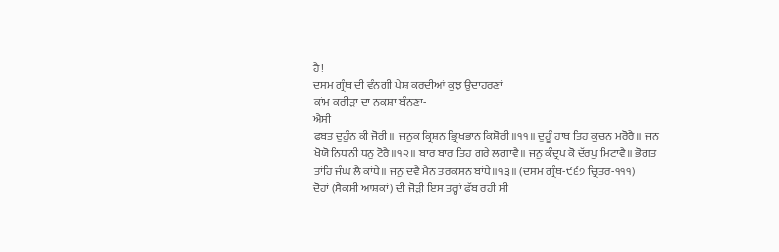ਹੈ!
ਦਸਮ ਗ੍ਰੰਥ ਦੀ ਵੰਨਗੀ ਪੇਸ਼ ਕਰਦੀਆਂ ਕੁਝ ਉਦਾਹਰਣਾਂ
ਕਾਂਮ ਕਰੀੜਾ ਦਾ ਨਕਸ਼ਾ ਬੰਨਣਾ-
ਐਸੀ
ਫਬਤ ਦੁਹੁੰਨ ਕੀ ਜੋਰੀ॥ ਜਨੁਕ ਕ੍ਰਿਸ਼ਨ ਭ੍ਰਿਖਭਾਨ ਕਿਸ਼ੋਰੀ॥੧੧॥ ਦੁਹੂੰ ਹਾਥ ਤਿਹ ਕੁਚਨ ਮਰੋਰੈ॥ ਜਨ
ਖੋਯੋ ਨਿਧਨੀ ਧਨੁ ਟੋਰੈ॥੧੨॥ ਬਾਰ ਬਾਰ ਤਿਹ ਗਰੇ ਲਗਾਵੈ॥ ਜਨੁ ਕੰਦ੍ਰਪ ਕੋ ਦੱਰਪੁ ਮਿਟਾਵੈ॥ ਭੋਗਤ
ਤਾਂਹਿ ਜੰਘ ਲੈ ਕਾਂਧੇ॥ ਜਨੁ ਦਵੈ ਮੈਨ ਤਰਕਸਨ ਬਾਂਧੇ॥੧੩॥ (ਦਸਮ ਗ੍ਰੰਥ-੯੬੭ ਚ੍ਰਿਤਰ-੧੧੧)
ਦੋਹਾਂ (ਸੈਕਸੀ ਆਸ਼ਕਾਂ) ਦੀ ਜੋੜੀ ਇਸ ਤਰ੍ਹਾਂ ਫੱਬ ਰਹੀ ਸੀ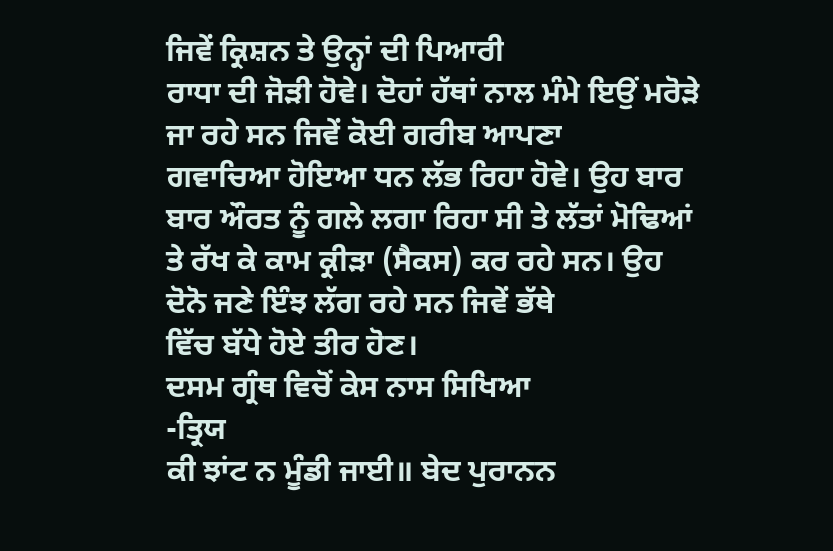ਜਿਵੇਂ ਕ੍ਰਿਸ਼ਨ ਤੇ ਉਨ੍ਹਾਂ ਦੀ ਪਿਆਰੀ
ਰਾਧਾ ਦੀ ਜੋੜੀ ਹੋਵੇ। ਦੋਹਾਂ ਹੱਥਾਂ ਨਾਲ ਮੰਮੇ ਇਉਂ ਮਰੋੜੇ ਜਾ ਰਹੇ ਸਨ ਜਿਵੇਂ ਕੋਈ ਗਰੀਬ ਆਪਣਾ
ਗਵਾਚਿਆ ਹੋਇਆ ਧਨ ਲੱਭ ਰਿਹਾ ਹੋਵੇ। ਉਹ ਬਾਰ ਬਾਰ ਔਰਤ ਨੂੰ ਗਲੇ ਲਗਾ ਰਿਹਾ ਸੀ ਤੇ ਲੱਤਾਂ ਮੋਢਿਆਂ
ਤੇ ਰੱਖ ਕੇ ਕਾਮ ਕ੍ਰੀੜਾ (ਸੈਕਸ) ਕਰ ਰਹੇ ਸਨ। ਉਹ ਦੋਨੋ ਜਣੇ ਇੰਝ ਲੱਗ ਰਹੇ ਸਨ ਜਿਵੇਂ ਭੱਥੇ
ਵਿੱਚ ਬੱਧੇ ਹੋਏ ਤੀਰ ਹੋਣ।
ਦਸਮ ਗ੍ਰੰਥ ਵਿਚੋਂ ਕੇਸ ਨਾਸ ਸਿਖਿਆ
-ਤ੍ਰਿਯ
ਕੀ ਝਾਂਟ ਨ ਮੂੰਡੀ ਜਾਈ॥ ਬੇਦ ਪੁਰਾਨਨ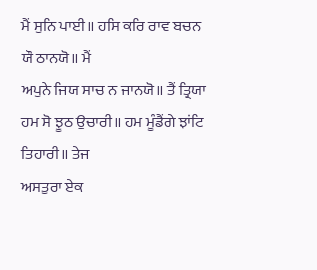ਮੈਂ ਸੁਨਿ ਪਾਈ॥ ਹਸਿ ਕਰਿ ਰਾਵ ਬਚਨ ਯੌ ਠਾਨਯੋ॥ ਮੈਂ
ਅਪੁਨੇ ਜਿਯ ਸਾਚ ਨ ਜਾਨਯੋ॥ ਤੈਂ ਤ੍ਰਿਯਾ ਹਮ ਸੋ ਝੂਠ ਉਚਾਰੀ॥ ਹਮ ਮੂੰਡੈਂਗੇ ਝਾਂਟਿ ਤਿਹਾਰੀ॥ ਤੇਜ
ਅਸਤੁਰਾ ਏਕ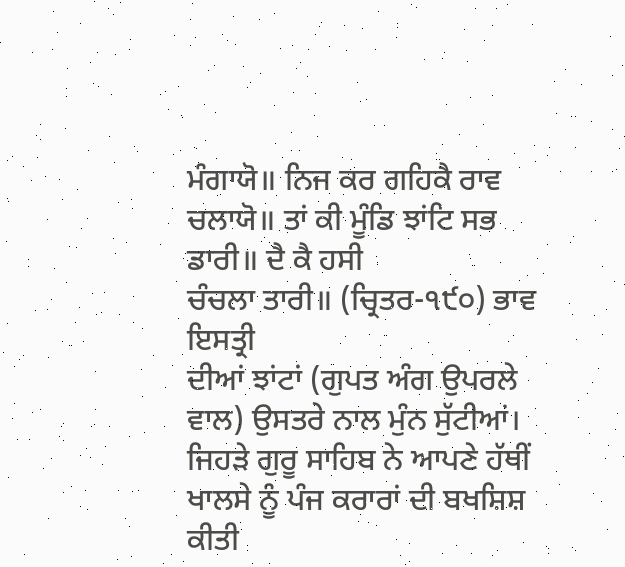ਮੰਗਾਯੋ॥ ਨਿਜ ਕਰ ਗਹਿਕੈ ਰਾਵ ਚਲਾਯੋ॥ ਤਾਂ ਕੀ ਮੂੰਡਿ ਝਾਂਟਿ ਸਭ ਡਾਰੀ॥ ਦੈ ਕੈ ਹਸੀ
ਚੰਚਲਾ ਤਾਰੀ॥ (ਚ੍ਰਿਤਰ-੧੯੦) ਭਾਵ ਇਸਤ੍ਰੀ
ਦੀਆਂ ਝਾਂਟਾਂ (ਗੁਪਤ ਅੰਗ ਉਪਰਲੇ ਵਾਲ) ਉਸਤਰੇ ਨਾਲ ਮੁੰਨ ਸੁੱਟੀਆਂ।
ਜਿਹੜੇ ਗੁਰੂ ਸਾਹਿਬ ਨੇ ਆਪਣੇ ਹੱਥੀਂ ਖਾਲਸੇ ਨੂੰ ਪੰਜ ਕਰਾਰਾਂ ਦੀ ਬਖਸ਼ਿਸ਼ ਕੀਤੀ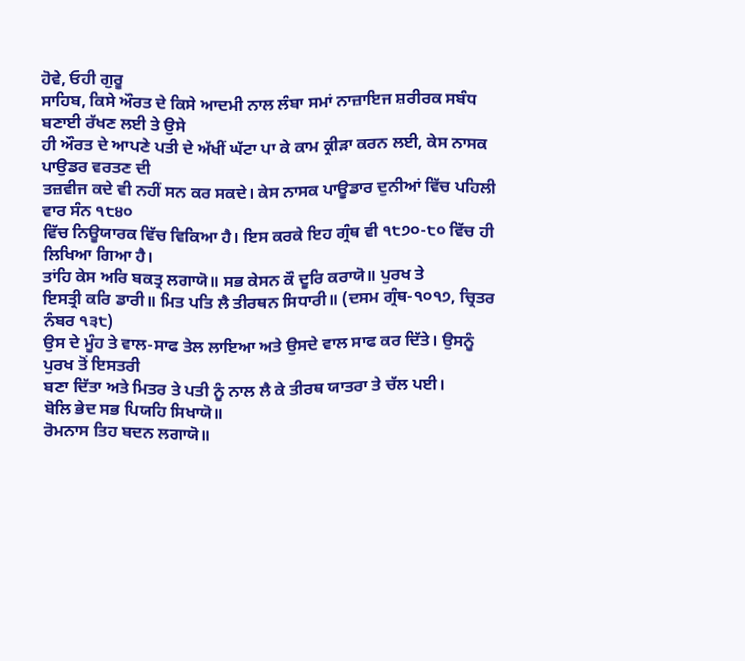ਹੋਵੇ, ਓਹੀ ਗੁਰੂ
ਸਾਹਿਬ, ਕਿਸੇ ਔਰਤ ਦੇ ਕਿਸੇ ਆਦਮੀ ਨਾਲ ਲੰਬਾ ਸਮਾਂ ਨਾਜ਼ਾਇਜ ਸ਼ਰੀਰਕ ਸਬੰਧ ਬਣਾਈ ਰੱਖਣ ਲਈ ਤੇ ਉਸੇ
ਹੀ ਔਰਤ ਦੇ ਆਪਣੇ ਪਤੀ ਦੇ ਅੱਖੀਂ ਘੱਟਾ ਪਾ ਕੇ ਕਾਮ ਕ੍ਰੀੜਾ ਕਰਨ ਲਈ, ਕੇਸ ਨਾਸਕ ਪਾਉਡਰ ਵਰਤਣ ਦੀ
ਤਜ਼ਵੀਜ ਕਦੇ ਵੀ ਨਹੀਂ ਸਨ ਕਰ ਸਕਦੇ। ਕੇਸ ਨਾਸਕ ਪਾਊਡਾਰ ਦੁਨੀਆਂ ਵਿੱਚ ਪਹਿਲੀ ਵਾਰ ਸੰਨ ੧੮੪੦
ਵਿੱਚ ਨਿਊਯਾਰਕ ਵਿੱਚ ਵਿਕਿਆ ਹੈ। ਇਸ ਕਰਕੇ ਇਹ ਗ੍ਰੰਥ ਵੀ ੧੮੭੦-੮੦ ਵਿੱਚ ਹੀ ਲਿਖਿਆ ਗਿਆ ਹੈ।
ਤਾਂਹਿ ਕੇਸ ਅਰਿ ਬਕਤ੍ਰ ਲਗਾਯੋ॥ ਸਭ ਕੇਸਨ ਕੌ ਦੂਰਿ ਕਰਾਯੋ॥ ਪੁਰਖ ਤੇ
ਇਸਤ੍ਰੀ ਕਰਿ ਡਾਰੀ॥ ਮਿਤ ਪਤਿ ਲੈ ਤੀਰਥਨ ਸਿਧਾਰੀ॥ (ਦਸਮ ਗ੍ਰੰਥ-੧੦੧੭, ਚ੍ਰਿਤਰ ਨੰਬਰ ੧੩੮)
ਉਸ ਦੇ ਮੂੰਹ ਤੇ ਵਾਲ-ਸਾਫ ਤੇਲ ਲਾਇਆ ਅਤੇ ਉਸਦੇ ਵਾਲ ਸਾਫ ਕਰ ਦਿੱਤੇ। ਉਸਨੂੰ ਪੁਰਖ ਤੋਂ ਇਸਤਰੀ
ਬਣਾ ਦਿੱਤਾ ਅਤੇ ਮਿਤਰ ਤੇ ਪਤੀ ਨੂੰ ਨਾਲ ਲੈ ਕੇ ਤੀਰਥ ਯਾਤਰਾ ਤੇ ਚੱਲ ਪਈ।
ਬੋਲਿ ਭੇਦ ਸਭ ਪਿਯਹਿ ਸਿਖਾਯੋ॥
ਰੋਮਨਾਸ ਤਿਹ ਬਦਨ ਲਗਾਯੋ॥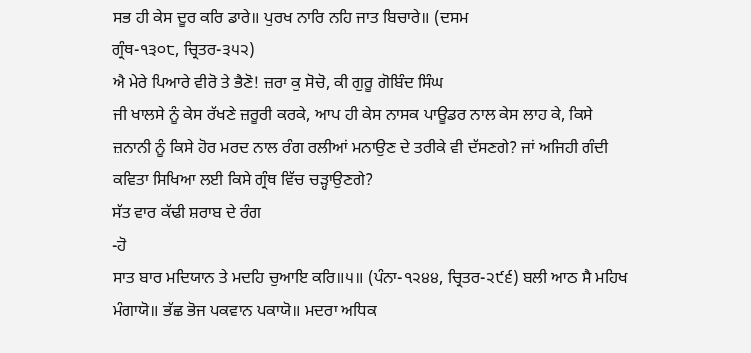ਸਭ ਹੀ ਕੇਸ ਦੂਰ ਕਰਿ ਡਾਰੇ॥ ਪੁਰਖ ਨਾਰਿ ਨਹਿ ਜਾਤ ਬਿਚਾਰੇ॥ (ਦਸਮ
ਗ੍ਰੰਥ-੧੩੦੮, ਚ੍ਰਿਤਰ-੩੫੨)
ਐ ਮੇਰੇ ਪਿਆਰੇ ਵੀਰੋ ਤੇ ਭੈਣੋ! ਜ਼ਰਾ ਕੁ ਸੋਚੋ, ਕੀ ਗੁਰੂ ਗੋਬਿੰਦ ਸਿੰਘ
ਜੀ ਖਾਲਸੇ ਨੂੰ ਕੇਸ ਰੱਖਣੇ ਜ਼ਰੂਰੀ ਕਰਕੇ, ਆਪ ਹੀ ਕੇਸ ਨਾਸਕ ਪਾਊਡਰ ਨਾਲ ਕੇਸ ਲਾਹ ਕੇ, ਕਿਸੇ
ਜ਼ਨਾਨੀ ਨੂੰ ਕਿਸੇ ਹੋਰ ਮਰਦ ਨਾਲ ਰੰਗ ਰਲੀਆਂ ਮਨਾਉਣ ਦੇ ਤਰੀਕੇ ਵੀ ਦੱਸਣਗੇ? ਜਾਂ ਅਜਿਹੀ ਗੰਦੀ
ਕਵਿਤਾ ਸਿਖਿਆ ਲਈ ਕਿਸੇ ਗ੍ਰੰਥ ਵਿੱਚ ਚੜ੍ਹਾਉਣਗੇ?
ਸੱਤ ਵਾਰ ਕੱਢੀ ਸ਼ਰਾਬ ਦੇ ਰੰਗ
-ਹੋ
ਸਾਤ ਬਾਰ ਮਦਿਯਾਨ ਤੇ ਮਦਹਿ ਚੁਆਇ ਕਰਿ॥੫॥ (ਪੰਨਾ-੧੨੪੪, ਚ੍ਰਿਤਰ-੨੯੬) ਬਲੀ ਆਠ ਸੈ ਮਹਿਖ
ਮੰਗਾਯੋ॥ ਭੱਛ ਭੋਜ ਪਕਵਾਨ ਪਕਾਯੋ॥ ਮਦਰਾ ਅਧਿਕ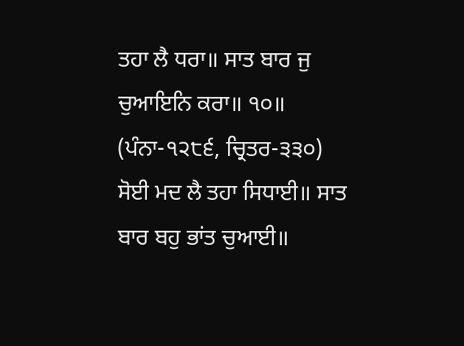ਤਹਾ ਲੈ ਧਰਾ॥ ਸਾਤ ਬਾਰ ਜੁ ਚੁਆਇਨਿ ਕਰਾ॥ ੧੦॥
(ਪੰਨਾ-੧੨੮੬, ਚ੍ਰਿਤਰ-੩੩੦) ਸੋਈ ਮਦ ਲੈ ਤਹਾ ਸਿਧਾਈ॥ ਸਾਤ ਬਾਰ ਬਹੁ ਭਾਂਤ ਚੁਆਈ॥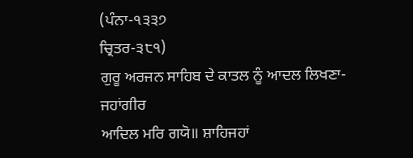(ਪੰਨਾ-੧੩੩੭
ਚ੍ਰਿਤਰ-੩੮੧)
ਗੁਰੂ ਅਰਜਨ ਸਾਹਿਬ ਦੇ ਕਾਤਲ ਨੂੰ ਆਦਲ ਲਿਖਣਾ-
ਜਹਾਂਗੀਰ
ਆਦਿਲ ਮਰਿ ਗਯੋ॥ ਸ਼ਾਹਿਜਹਾਂ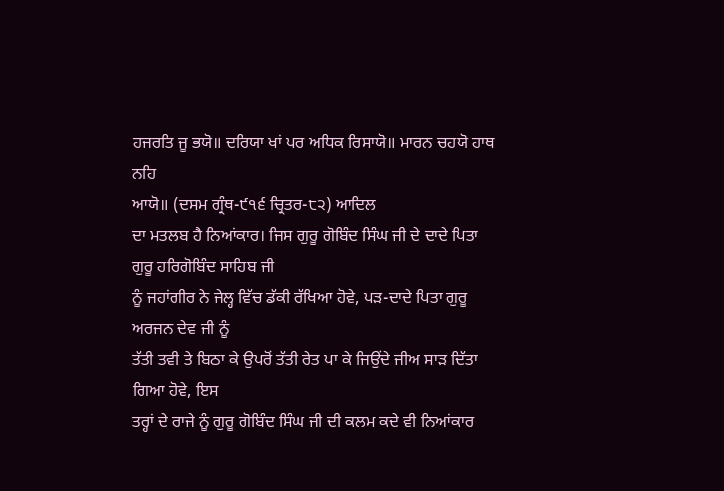ਹਜਰਤਿ ਜੂ ਭਯੋ॥ ਦਰਿਯਾ ਖਾਂ ਪਰ ਅਧਿਕ ਰਿਸਾਯੋ॥ ਮਾਰਨ ਚਹਯੋ ਹਾਥ ਨਹਿ
ਆਯੋ॥ (ਦਸਮ ਗ੍ਰੰਥ-੯੧੬ ਚ੍ਰਿਤਰ-੮੨) ਆਦਿਲ
ਦਾ ਮਤਲਬ ਹੈ ਨਿਆਂਕਾਰ। ਜਿਸ ਗੁਰੂ ਗੋਬਿੰਦ ਸਿੰਘ ਜੀ ਦੇ ਦਾਦੇ ਪਿਤਾ ਗੁਰੂ ਹਰਿਗੋਬਿੰਦ ਸਾਹਿਬ ਜੀ
ਨੂੰ ਜਹਾਂਗੀਰ ਨੇ ਜੇਲ੍ਹ ਵਿੱਚ ਡੱਕੀ ਰੱਖਿਆ ਹੋਵੇ, ਪੜ-ਦਾਦੇ ਪਿਤਾ ਗੁਰੂ ਅਰਜਨ ਦੇਵ ਜੀ ਨੂੰ
ਤੱਤੀ ਤਵੀ ਤੇ ਬਿਠਾ ਕੇ ਉਪਰੋਂ ਤੱਤੀ ਰੇਤ ਪਾ ਕੇ ਜਿਉਂਦੇ ਜੀਅ ਸਾੜ ਦਿੱਤਾ ਗਿਆ ਹੋਵੇ, ਇਸ
ਤਰ੍ਹਾਂ ਦੇ ਰਾਜੇ ਨੂੰ ਗੁਰੂ ਗੋਬਿੰਦ ਸਿੰਘ ਜੀ ਦੀ ਕਲਮ ਕਦੇ ਵੀ ਨਿਆਂਕਾਰ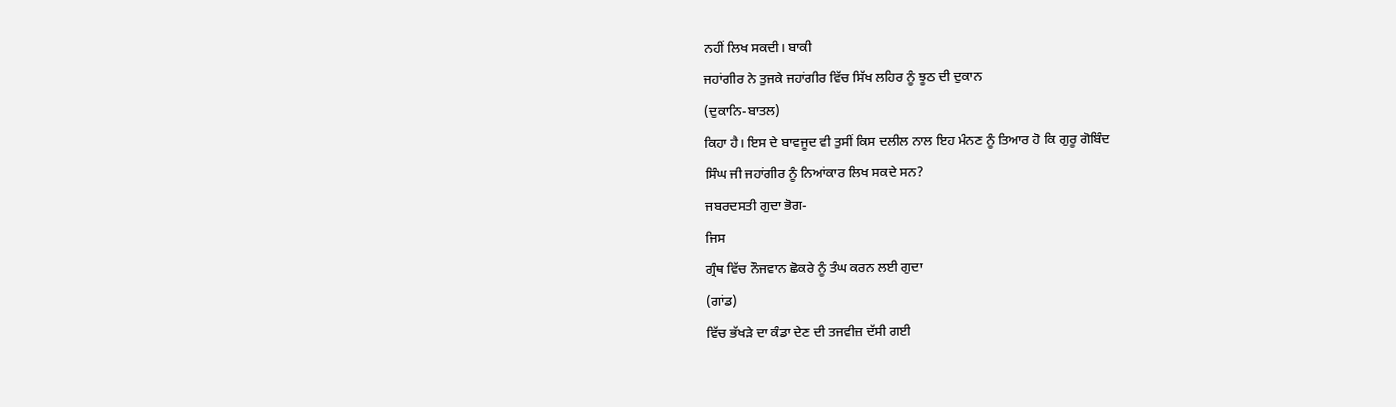ਨਹੀਂ ਲਿਖ ਸਕਦੀ। ਬਾਕੀ
ਜਹਾਂਗੀਰ ਨੇ ਤੁਜਕੇ ਜਹਾਂਗੀਰ ਵਿੱਚ ਸਿੱਖ ਲਹਿਰ ਨੂੰ ਝੂਠ ਦੀ ਦੁਕਾਨ
(ਦੁਕਾਨਿ-ਬਾਤਲ)
ਕਿਹਾ ਹੈ। ਇਸ ਦੇ ਬਾਵਜੂਦ ਵੀ ਤੁਸੀਂ ਕਿਸ ਦਲੀਲ ਨਾਲ ਇਹ ਮੰਨਣ ਨੂੰ ਤਿਆਰ ਹੋ ਕਿ ਗੁਰੂ ਗੋਬਿੰਦ
ਸਿੰਘ ਜੀ ਜਹਾਂਗੀਰ ਨੂੰ ਨਿਆਂਕਾਰ ਲਿਖ ਸਕਦੇ ਸਨ?
ਜਬਰਦਸਤੀ ਗੁਦਾ ਭੋਗ-
ਜਿਸ
ਗ੍ਰੰਥ ਵਿੱਚ ਨੌਜਵਾਨ ਛੋਕਰੇ ਨੂੰ ਤੰਘ ਕਰਨ ਲਈ ਗੁਦਾ
(ਗਾਂਡ)
ਵਿੱਚ ਭੱਖੜੇ ਦਾ ਕੰਡਾ ਦੇਣ ਦੀ ਤਜਵੀਜ਼ ਦੱਸੀ ਗਈ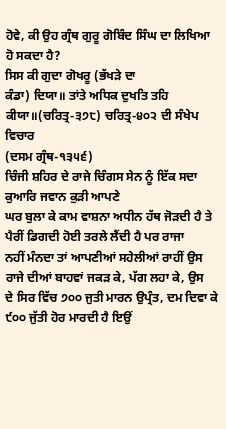ਹੋਵੇ, ਕੀ ਉਹ ਗ੍ਰੰਥ ਗੁਰੂ ਗੋਬਿੰਦ ਸਿੰਘ ਦਾ ਲਿਖਿਆ ਹੋ ਸਕਦਾ ਹੈ?
ਸਿਸ ਕੀ ਗੁਦਾ ਗੋਖਰੂ (ਭੱਖੜੇ ਦਾ
ਕੰਡਾ) ਦਿਯਾ॥ ਤਾਂਤੇ ਅਧਿਕ ਦੁਖਤਿ ਤਹਿ ਕੀਯਾ॥(ਚਰਿਤ੍ਰ-੩੭੮) ਚਰਿਤ੍ਰ-੪੦੨ ਦੀ ਸੰਖੇਪ ਵਿਚਾਰ
(ਦਸਮ ਗ੍ਰੰਥ-੧੩੫੬)
ਚਿੰਜੀ ਸ਼ਹਿਰ ਦੇ ਰਾਜੇ ਚਿੰਗਸ ਸੇਨ ਨੂੰ ਇੱਕ ਸਦਾ ਕੁਆਰਿ ਜਵਾਨ ਕੁੜੀ ਆਪਣੇ
ਘਰ ਬੁਲਾ ਕੇ ਕਾਮ ਵਾਸ਼ਨਾ ਅਧੀਨ ਹੱਥ ਜੋੜਦੀ ਹੈ ਤੇ ਪੈਰੀਂ ਡਿਗਦੀ ਹੋਈ ਤਰਲੇ ਲੈਂਦੀ ਹੈ ਪਰ ਰਾਜਾ
ਨਹੀਂ ਮੰਨਦਾ ਤਾਂ ਆਪਣੀਆਂ ਸਹੇਲੀਆਂ ਰਾਹੀਂ ਉਸ ਰਾਜੇ ਦੀਆਂ ਬਾਹਵਾਂ ਜਕੜ ਕੇ, ਪੱਗ ਲਹਾ ਕੇ, ਉਸ
ਦੇ ਸਿਰ ਵਿੱਚ ੭੦੦ ਜੁਤੀ ਮਾਰਨ ਉਪ੍ਰੰਤ, ਦਮ ਦਿਵਾ ਕੇ ੯੦੦ ਜੁੱਤੀ ਹੋਰ ਮਾਰਦੀ ਹੈ ਇਉਂ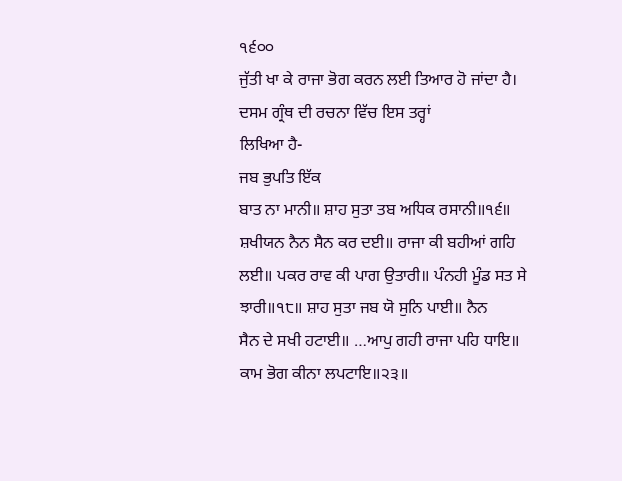੧੬੦੦
ਜੁੱਤੀ ਖਾ ਕੇ ਰਾਜਾ ਭੋਗ ਕਰਨ ਲਈ ਤਿਆਰ ਹੋ ਜਾਂਦਾ ਹੈ। ਦਸਮ ਗ੍ਰੰਥ ਦੀ ਰਚਨਾ ਵਿੱਚ ਇਸ ਤਰ੍ਹਾਂ
ਲਿਖਿਆ ਹੈ-
ਜਬ ਭੁਪਤਿ ਇੱਕ
ਬਾਤ ਨਾ ਮਾਨੀ॥ ਸ਼ਾਹ ਸੁਤਾ ਤਬ ਅਧਿਕ ਰਸਾਨੀ॥੧੬॥ ਸ਼ਖੀਯਨ ਨੈਨ ਸੈਨ ਕਰ ਦਈ॥ ਰਾਜਾ ਕੀ ਬਹੀਆਂ ਗਹਿ
ਲਈ॥ ਪਕਰ ਰਾਵ ਕੀ ਪਾਗ ਉਤਾਰੀ॥ ਪੰਨਹੀ ਮੂੰਡ ਸਤ ਸੇ ਝਾਰੀ॥੧੮॥ ਸ਼ਾਹ ਸੁਤਾ ਜਬ ਯੋ ਸੁਨਿ ਪਾਈ॥ ਨੈਨ
ਸੈਨ ਦੇ ਸਖੀ ਹਟਾਈ॥ …ਆਪੁ ਗਹੀ ਰਾਜਾ ਪਹਿ ਧਾਇ॥ ਕਾਮ ਭੋਗ ਕੀਨਾ ਲਪਟਾਇ॥੨੩॥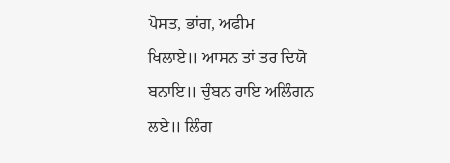ਪੋਸਤ, ਭਾਂਗ, ਅਫੀਮ
ਖਿਲਾਏ॥ ਆਸਨ ਤਾਂ ਤਰ ਦਿਯੋ ਬਨਾਇ॥ ਚੁੰਬਨ ਰਾਇ ਅਲਿੰਗਨ ਲਏ॥ ਲਿੰਗ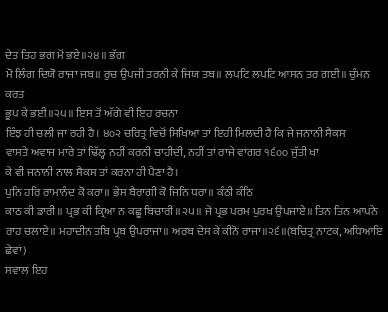ਦੇਤ ਤਿਹ ਭਗ ਮੋਂ ਭਏ॥੨੪॥ ਭੱਗ
ਮੋ ਲਿੰਗ ਦਿਯੋ ਰਾਜਾ ਜਬ॥ ਰੁਚ ਉਪਜੀ ਤਰਨੀ ਕੇ ਜਿਯ ਤਬ॥ ਲਪਟਿ ਲਪਟਿ ਆਸਨ ਤਰ ਗਈ॥ ਚੁੰਮਨ ਕਰਤ
ਭੂਪ ਕੇ ਭਈ॥੨੫॥ ਇਸ ਤੋਂ ਅੱਗੇ ਵੀ ਇਹ ਰਚਨਾ
ਇੰਝ ਹੀ ਚਲੀ ਜਾ ਰਹੀ ਹੈ। ੪੦੨ ਚਰਿਤ੍ਰ ਵਿਚੋਂ ਸਿਖਿਆ ਤਾਂ ਇਹੀ ਮਿਲਦੀ ਹੈ ਕਿ ਜੇ ਜਨਾਨੀ ਸੈਕਸ
ਵਾਸਤੇ ਅਵਾਜ ਮਾਰੇ ਤਾਂ ਢਿੱਲ੍ਹ ਨਹੀਂ ਕਰਨੀ ਚਾਹੀਦੀ, ਨਹੀਂ ਤਾਂ ਰਾਜੇ ਵਾਂਗਰ ੧੬੦੦ ਜੁੱਤੀ ਖਾ
ਕੇ ਵੀ ਜਨਾਨੀ ਨਾਲ ਸੈਕਸ ਤਾਂ ਕਰਨਾ ਹੀ ਪੈਣਾ ਹੈ।
ਪੁਨਿ ਹਰਿ ਰਾਮਾਨੰਦ ਕੋ ਕਰਾ॥ ਭੇਸ ਬੈਰਾਗੀ ਕੋ ਜਿਨਿ ਧਰਾ॥ ਕੰਠੀ ਕੰਠਿ
ਕਾਠ ਕੀ ਡਾਰੀ॥ ਪ੍ਰਭ ਕੀ ਕ੍ਰਿਆ ਨ ਕਛੂ ਬਿਚਾਰੀ॥੨੫॥ ਜੇ ਪ੍ਰਭ ਪਰਮ ਪੁਰਖ ਉਪਜਾਏ॥ ਤਿਨ ਤਿਨ ਆਪਨੇ
ਰਾਹ ਚਲਾਏ॥ ਮਹਾਦੀਨ ਤਬਿ ਪ੍ਰਬ ਉਪਰਾਜਾ॥ ਅਰਬ ਦੇਸ ਕੇ ਕੀਨੋ ਰਾਜਾ॥੨੬॥(ਬਚਿਤ੍ਰ ਨਾਟਕ, ਅਧਿਆਇ
ਛੇਵਾਂ)
ਸਵਾਲ ਇਹ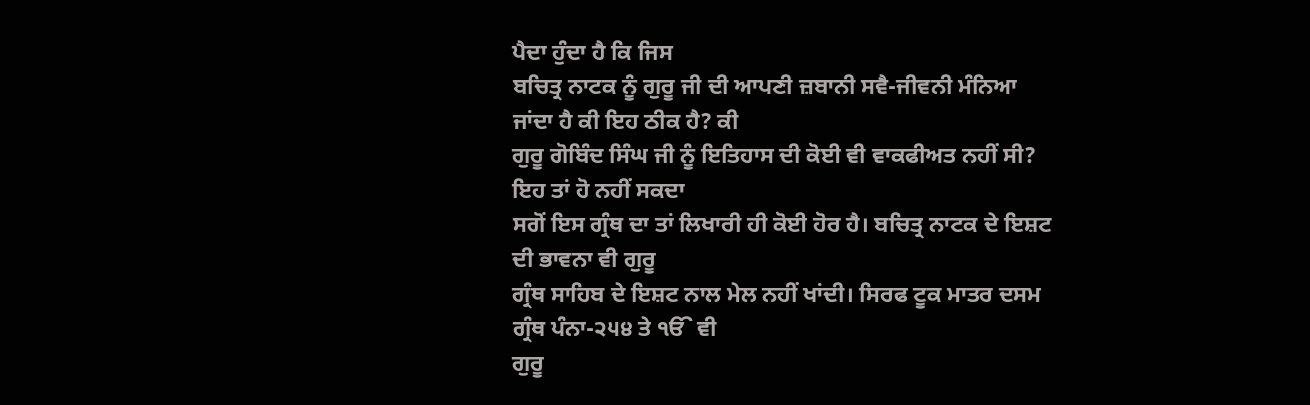ਪੈਦਾ ਹੁੰਦਾ ਹੈ ਕਿ ਜਿਸ
ਬਚਿਤ੍ਰ ਨਾਟਕ ਨੂੰ ਗੁਰੂ ਜੀ ਦੀ ਆਪਣੀ ਜ਼ਬਾਨੀ ਸਵੈ-ਜੀਵਨੀ ਮੰਨਿਆ ਜਾਂਦਾ ਹੈ ਕੀ ਇਹ ਠੀਕ ਹੈ? ਕੀ
ਗੁਰੂ ਗੋਬਿੰਦ ਸਿੰਘ ਜੀ ਨੂੰ ਇਤਿਹਾਸ ਦੀ ਕੋਈ ਵੀ ਵਾਕਫੀਅਤ ਨਹੀਂ ਸੀ? ਇਹ ਤਾਂ ਹੋ ਨਹੀਂ ਸਕਦਾ
ਸਗੋਂ ਇਸ ਗ੍ਰੰਥ ਦਾ ਤਾਂ ਲਿਖਾਰੀ ਹੀ ਕੋਈ ਹੋਰ ਹੈ। ਬਚਿਤ੍ਰ ਨਾਟਕ ਦੇ ਇਸ਼ਟ ਦੀ ਭਾਵਨਾ ਵੀ ਗੁਰੂ
ਗ੍ਰੰਥ ਸਾਹਿਬ ਦੇ ਇਸ਼ਟ ਨਾਲ ਮੇਲ ਨਹੀਂ ਖਾਂਦੀ। ਸਿਰਫ ਟੂਕ ਮਾਤਰ ਦਸਮ ਗ੍ਰੰਥ ਪੰਨਾ-੨੫੪ ਤੇ ੴ ਵੀ
ਗੁਰੂ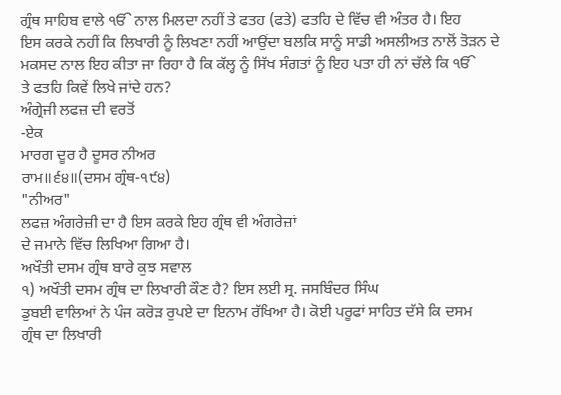ਗ੍ਰੰਥ ਸਾਹਿਬ ਵਾਲੇ ੴ ਨਾਲ ਮਿਲਦਾ ਨਹੀਂ ਤੇ ਫਤਹ (ਫਤੇ) ਫਤਹਿ ਦੇ ਵਿੱਚ ਵੀ ਅੰਤਰ ਹੈ। ਇਹ
ਇਸ ਕਰਕੇ ਨਹੀਂ ਕਿ ਲਿਖਾਰੀ ਨੂੰ ਲਿਖਣਾ ਨਹੀਂ ਆਉਂਦਾ ਬਲਕਿ ਸਾਨੂੰ ਸਾਡੀ ਅਸਲੀਅਤ ਨਾਲੋਂ ਤੋੜਨ ਦੇ
ਮਕਸਦ ਨਾਲ ਇਹ ਕੀਤਾ ਜਾ ਰਿਹਾ ਹੈ ਕਿ ਕੱਲ੍ਹ ਨੂੰ ਸਿੱਖ ਸੰਗਤਾਂ ਨੂੰ ਇਹ ਪਤਾ ਹੀ ਨਾਂ ਚੱਲੇ ਕਿ ੴ
ਤੇ ਫਤਹਿ ਕਿਵੇਂ ਲਿਖੇ ਜਾਂਦੇ ਹਨ?
ਅੰਗ੍ਰੇਜੀ ਲਫਜ਼ ਦੀ ਵਰਤੋਂ
-ਏਕ
ਮਾਰਗ ਦੂਰ ਹੈ ਦੂਸਰ ਨੀਅਰ
ਰਾਮ॥੬੪॥(ਦਸਮ ਗ੍ਰੰਥ-੧੯੪)
"ਨੀਅਰ"
ਲਫਜ਼ ਅੰਗਰੇਜ਼ੀ ਦਾ ਹੈ ਇਸ ਕਰਕੇ ਇਹ ਗ੍ਰੰਥ ਵੀ ਅੰਗਰੇਜ਼ਾਂ
ਦੇ ਜਮਾਨੇ ਵਿੱਚ ਲਿਖਿਆ ਗਿਆ ਹੈ।
ਅਖੌਤੀ ਦਸਮ ਗ੍ਰੰਥ ਬਾਰੇ ਕੁਝ ਸਵਾਲ
੧) ਅਖੌਤੀ ਦਸਮ ਗ੍ਰੰਥ ਦਾ ਲਿਖਾਰੀ ਕੌਣ ਹੈ? ਇਸ ਲਈ ਸ੍ਰ. ਜਸਬਿੰਦਰ ਸਿੰਘ
ਡੁਬਈ ਵਾਲਿਆਂ ਨੇ ਪੰਜ ਕਰੋੜ ਰੁਪਏ ਦਾ ਇਨਾਮ ਰੱਖਿਆ ਹੈ। ਕੋਈ ਪਰੂਫਾਂ ਸਾਹਿਤ ਦੱਸੇ ਕਿ ਦਸਮ
ਗ੍ਰੰਥ ਦਾ ਲਿਖਾਰੀ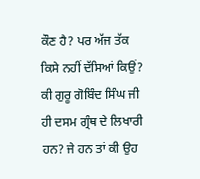ਕੌਣ ਹੈ? ਪਰ ਅੱਜ ਤੱਕ ਕਿਸੇ ਨਹੀਂ ਦੱਸਿਆਂ ਕਿਉਂ? ਕੀ ਗੁਰੂ ਗੋਬਿੰਦ ਸਿੰਘ ਜੀ
ਹੀ ਦਸਮ ਗ੍ਰੰਥ ਦੇ ਲਿਖਾਰੀ ਹਨ? ਜੇ ਹਨ ਤਾਂ ਕੀ ਉਹ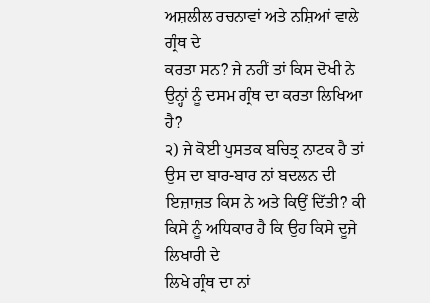ਅਸ਼ਲੀਲ ਰਚਨਾਵਾਂ ਅਤੇ ਨਸ਼ਿਆਂ ਵਾਲੇ ਗ੍ਰੰਥ ਦੇ
ਕਰਤਾ ਸਨ? ਜੇ ਨਹੀਂ ਤਾਂ ਕਿਸ ਦੋਖੀ ਨੇ ਉਨ੍ਹਾਂ ਨੂੰ ਦਸਮ ਗ੍ਰੰਥ ਦਾ ਕਰਤਾ ਲਿਖਿਆ ਹੈ?
੨) ਜੇ ਕੋਈ ਪੁਸਤਕ ਬਚਿਤ੍ਰ ਨਾਟਕ ਹੈ ਤਾਂ ਉਸ ਦਾ ਬਾਰ-ਬਾਰ ਨਾਂ ਬਦਲਨ ਦੀ
ਇਜ਼ਾਜ਼ਤ ਕਿਸ ਨੇ ਅਤੇ ਕਿਉਂ ਦਿੱਤੀ? ਕੀ ਕਿਸੇ ਨੂੰ ਅਧਿਕਾਰ ਹੈ ਕਿ ਉਹ ਕਿਸੇ ਦੂਜੇ ਲਿਖਾਰੀ ਦੇ
ਲਿਖੇ ਗ੍ਰੰਥ ਦਾ ਨਾਂ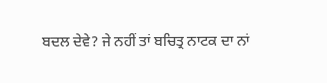ਬਦਲ ਦੇਵੇ? ਜੇ ਨਹੀਂ ਤਾਂ ਬਚਿਤ੍ਰ ਨਾਟਕ ਦਾ ਨਾਂ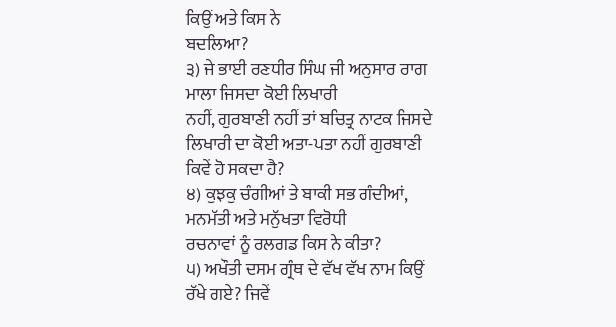ਕਿਉਂ ਅਤੇ ਕਿਸ ਨੇ
ਬਦਲਿਆ?
੩) ਜੇ ਭਾਈ ਰਣਧੀਰ ਸਿੰਘ ਜੀ ਅਨੁਸਾਰ ਰਾਗ ਮਾਲਾ ਜਿਸਦਾ ਕੋਈ ਲਿਖਾਰੀ
ਨਹੀਂ, ਗੁਰਬਾਣੀ ਨਹੀਂ ਤਾਂ ਬਚਿਤ੍ਰ ਨਾਟਕ ਜਿਸਦੇ ਲਿਖਾਰੀ ਦਾ ਕੋਈ ਅਤਾ-ਪਤਾ ਨਹੀਂ ਗੁਰਬਾਣੀ
ਕਿਵੇਂ ਹੋ ਸਕਦਾ ਹੈ?
੪) ਕੁਝਕੁ ਚੰਗੀਆਂ ਤੇ ਬਾਕੀ ਸਭ ਗੰਦੀਆਂ, ਮਨਮੱਤੀ ਅਤੇ ਮਨੁੱਖਤਾ ਵਿਰੋਧੀ
ਰਚਨਾਵਾਂ ਨੂੰ ਰਲਗਡ ਕਿਸ ਨੇ ਕੀਤਾ?
੫) ਅਖੌਤੀ ਦਸਮ ਗ੍ਰੰਥ ਦੇ ਵੱਖ ਵੱਖ ਨਾਮ ਕਿਉਂ ਰੱਖੇ ਗਏ? ਜਿਵੇਂ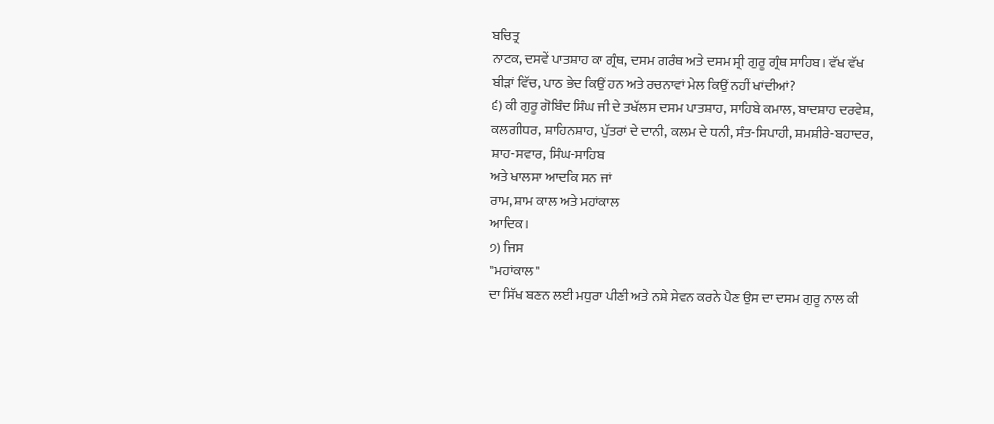ਬਚਿਤ੍ਰ
ਨਾਟਕ, ਦਸਵੇਂ ਪਾਤਸ਼ਾਹ ਕਾ ਗ੍ਰੰਥ, ਦਸਮ ਗਰੰਥ ਅਤੇ ਦਸਮ ਸ੍ਰੀ ਗੁਰੂ ਗ੍ਰੰਥ ਸਾਹਿਬ। ਵੱਖ ਵੱਖ
ਬੀੜਾਂ ਵਿੱਚ, ਪਾਠ ਭੇਦ ਕਿਉਂ ਹਨ ਅਤੇ ਰਚਨਾਵਾਂ ਮੇਲ ਕਿਉਂ ਨਹੀਂ ਖਾਂਦੀਆਂ?
੬) ਕੀ ਗੁਰੂ ਗੋਬਿੰਦ ਸਿੰਘ ਜੀ ਦੇ ਤਖੱਲਸ ਦਸਮ ਪਾਤਸ਼ਾਹ, ਸਾਹਿਬੇ ਕਮਾਲ, ਬਾਦਸ਼ਾਹ ਦਰਵੇਸ਼,
ਕਲਗੀਧਰ, ਸ਼ਾਹਿਨਸ਼ਾਹ, ਪੁੱਤਰਾਂ ਦੇ ਦਾਨੀ, ਕਲਮ ਦੇ ਧਨੀ, ਸੰਤ-ਸਿਪਾਹੀ, ਸ਼ਮਸ਼ੀਰੇ-ਬਹਾਦਰ,
ਸ਼ਾਹ-ਸਵਾਰ, ਸਿੰਘ-ਸਾਹਿਬ
ਅਤੇ ਖਾਲਸਾ ਆਦਕਿ ਸਨ ਜਾਂ
ਰਾਮ, ਸ਼ਾਮ ਕਾਲ ਅਤੇ ਮਹਾਂਕਾਲ
ਆਦਿਕ।
੭) ਜਿਸ
"ਮਹਾਂਕਾਲ"
ਦਾ ਸਿੱਖ ਬਣਨ ਲਈ ਮਧੁਰਾ ਪੀਣੀ ਅਤੇ ਨਸ਼ੇ ਸੇਵਨ ਕਰਨੇ ਪੈਣ ਉਸ ਦਾ ਦਸਮ ਗੁਰੂ ਨਾਲ ਕੀ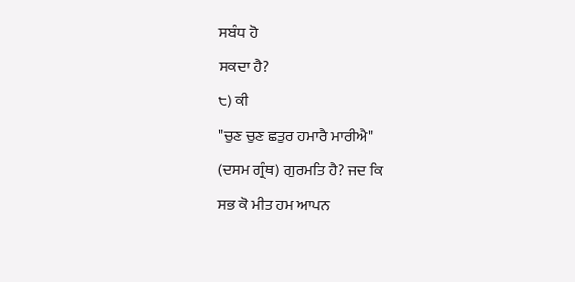ਸਬੰਧ ਹੋ
ਸਕਦਾ ਹੈ?
੮) ਕੀ
"ਚੁਣ ਚੁਣ ਛਤੁਰ ਹਮਾਰੈ ਮਾਰੀਐ"
(ਦਸਮ ਗ੍ਰੰਥ) ਗੁਰਮਤਿ ਹੈ? ਜਦ ਕਿ
ਸਭ ਕੋ ਮੀਤ ਹਮ ਆਪਨ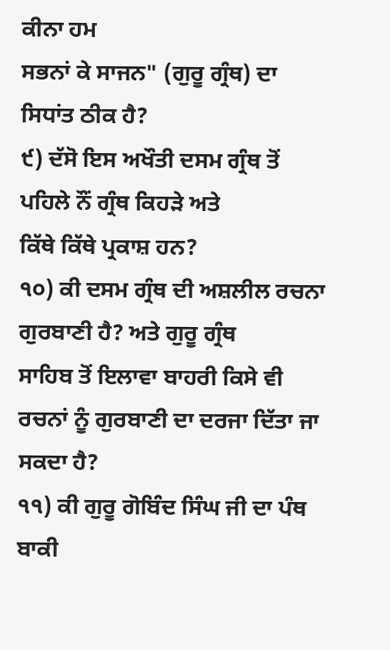ਕੀਨਾ ਹਮ
ਸਭਨਾਂ ਕੇ ਸਾਜਨ" (ਗੁਰੂ ਗ੍ਰੰਥ) ਦਾ
ਸਿਧਾਂਤ ਠੀਕ ਹੈ?
੯) ਦੱਸੋ ਇਸ ਅਖੌਤੀ ਦਸਮ ਗ੍ਰੰਥ ਤੋਂ ਪਹਿਲੇ ਨੌਂ ਗ੍ਰੰਥ ਕਿਹੜੇ ਅਤੇ
ਕਿੱਥੇ ਕਿੱਥੇ ਪ੍ਰਕਾਸ਼ ਹਨ?
੧੦) ਕੀ ਦਸਮ ਗ੍ਰੰਥ ਦੀ ਅਸ਼ਲੀਲ ਰਚਨਾ ਗੁਰਬਾਣੀ ਹੈ? ਅਤੇ ਗੁਰੂ ਗ੍ਰੰਥ
ਸਾਹਿਬ ਤੋਂ ਇਲਾਵਾ ਬਾਹਰੀ ਕਿਸੇ ਵੀ ਰਚਨਾਂ ਨੂੰ ਗੁਰਬਾਣੀ ਦਾ ਦਰਜਾ ਦਿੱਤਾ ਜਾ ਸਕਦਾ ਹੈ?
੧੧) ਕੀ ਗੁਰੂ ਗੋਬਿੰਦ ਸਿੰਘ ਜੀ ਦਾ ਪੰਥ ਬਾਕੀ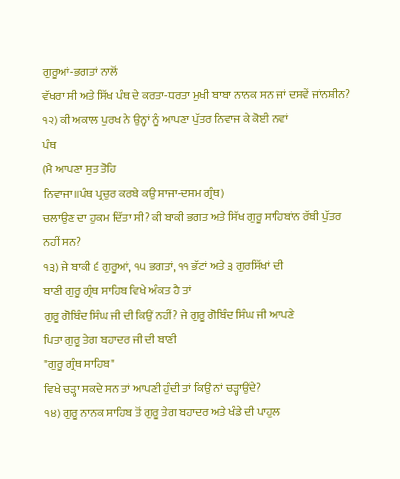ਗੁਰੂਆਂ-ਭਗਤਾਂ ਨਾਲੋਂ
ਵੱਖਰਾ ਸੀ ਅਤੇ ਸਿੱਖ ਪੰਥ ਦੇ ਕਰਤਾ-ਧਰਤਾ ਮੁਖੀ ਬਾਬਾ ਨਾਨਕ ਸਨ ਜਾਂ ਦਸਵੇਂ ਜਾਂਨਸ਼ੀਨ?
੧੨) ਕੀ ਅਕਾਲ ਪੁਰਖ ਨੇ ਉਨ੍ਹਾਂ ਨੂੰ ਆਪਣਾ ਪੁੱਤਰ ਨਿਵਾਜ ਕੇ ਕੋਈ ਨਵਾਂ
ਪੰਥ
(ਮੈ ਆਪਣਾ ਸੁਤ ਤੋਹਿ
ਨਿਵਾਜਾ॥ਪੰਥ ਪ੍ਰਚੁਰ ਕਰਬੇ ਕਉ ਸਾਜਾ-ਦਸਮ ਗ੍ਰੰਥ)
ਚਲਾਉਣ ਦਾ ਹੁਕਮ ਦਿੱਤਾ ਸੀ? ਕੀ ਬਾਕੀ ਭਗਤ ਅਤੇ ਸਿੱਖ ਗੁਰੂ ਸਾਹਿਬਾਂਨ ਰੱਬੀ ਪੁੱਤਰ ਨਹੀਂ ਸਨ?
੧੩) ਜੇ ਬਾਕੀ ੬ ਗੁਰੂਆਂ, ੧੫ ਭਗਤਾਂ, ੧੧ ਭੱਟਾਂ ਅਤੇ ੩ ਗੁਰਸਿੱਖਾਂ ਦੀ
ਬਾਣੀ ਗੁਰੂ ਗ੍ਰੰਥ ਸਾਹਿਬ ਵਿਖੇ ਅੰਕਤ ਹੈ ਤਾਂ
ਗੁਰੂ ਗੋਬਿੰਦ ਸਿੰਘ ਜੀ ਦੀ ਕਿਉਂ ਨਹੀਂ? ਜੇ ਗੁਰੂ ਗੋਬਿੰਦ ਸਿੰਘ ਜੀ ਆਪਣੇ
ਪਿਤਾ ਗੁਰੂ ਤੇਗ ਬਹਾਦਰ ਜੀ ਦੀ ਬਾਣੀ
"ਗੁਰੂ ਗ੍ਰੰਥ ਸਾਹਿਬ"
ਵਿਖੇ ਚੜ੍ਹਾ ਸਕਦੇ ਸਨ ਤਾਂ ਆਪਣੀ ਹੁੰਦੀ ਤਾਂ ਕਿਉਂ ਨਾਂ ਚੜ੍ਹਾਉਂਦੇ?
੧੪) ਗੁਰੂ ਨਾਨਕ ਸਾਹਿਬ ਤੋਂ ਗੁਰੂ ਤੇਗ ਬਹਾਦਰ ਅਤੇ ਖੰਡੇ ਦੀ ਪਾਹੁਲ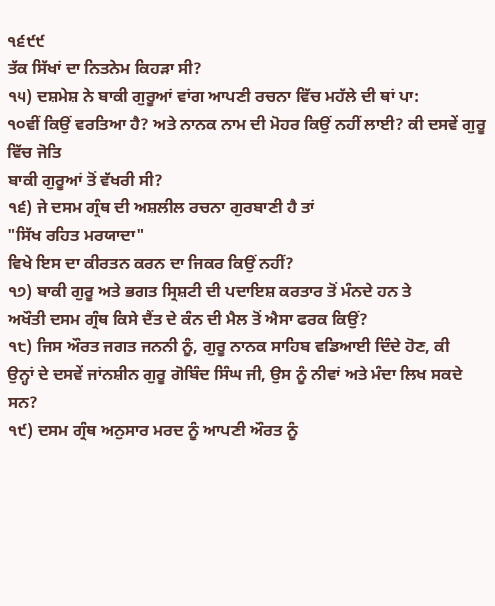੧੬੯੯
ਤੱਕ ਸਿੱਖਾਂ ਦਾ ਨਿਤਨੇਮ ਕਿਹੜਾ ਸੀ?
੧੫) ਦਸ਼ਮੇਸ਼ ਨੇ ਬਾਕੀ ਗੁਰੂਆਂ ਵਾਂਗ ਆਪਣੀ ਰਚਨਾ ਵਿੱਚ ਮਹੱਲੇ ਦੀ ਥਾਂ ਪਾ:
੧੦ਵੀਂ ਕਿਉਂ ਵਰਤਿਆ ਹੈ? ਅਤੇ ਨਾਨਕ ਨਾਮ ਦੀ ਮੋਹਰ ਕਿਉਂ ਨਹੀਂ ਲਾਈ? ਕੀ ਦਸਵੇਂ ਗੁਰੂ ਵਿੱਚ ਜੋਤਿ
ਬਾਕੀ ਗੁਰੂਆਂ ਤੋਂ ਵੱਖਰੀ ਸੀ?
੧੬) ਜੇ ਦਸਮ ਗ੍ਰੰਥ ਦੀ ਅਸ਼ਲੀਲ ਰਚਨਾ ਗੁਰਬਾਣੀ ਹੈ ਤਾਂ
"ਸਿੱਖ ਰਹਿਤ ਮਰਯਾਦਾ"
ਵਿਖੇ ਇਸ ਦਾ ਕੀਰਤਨ ਕਰਨ ਦਾ ਜਿਕਰ ਕਿਉਂ ਨਹੀਂ?
੧੭) ਬਾਕੀ ਗੁਰੂ ਅਤੇ ਭਗਤ ਸ੍ਰਿਸ਼ਟੀ ਦੀ ਪਦਾਇਸ਼ ਕਰਤਾਰ ਤੋਂ ਮੰਨਦੇ ਹਨ ਤੇ
ਅਖੌਤੀ ਦਸਮ ਗ੍ਰੰਥ ਕਿਸੇ ਦੈਂਤ ਦੇ ਕੰਨ ਦੀ ਮੈਲ ਤੋਂ ਐਸਾ ਫਰਕ ਕਿਉਂ?
੧੮) ਜਿਸ ਔਰਤ ਜਗਤ ਜਨਨੀ ਨੂੰ, ਗੁਰੂ ਨਾਨਕ ਸਾਹਿਬ ਵਡਿਆਈ ਦਿੰਦੇ ਹੋਣ, ਕੀ
ਉਨ੍ਹਾਂ ਦੇ ਦਸਵੇਂ ਜਾਂਨਸ਼ੀਨ ਗੁਰੂ ਗੋਬਿੰਦ ਸਿੰਘ ਜੀ, ਉਸ ਨੂੰ ਨੀਵਾਂ ਅਤੇ ਮੰਦਾ ਲਿਖ ਸਕਦੇ ਸਨ?
੧੯) ਦਸਮ ਗ੍ਰੰਥ ਅਨੁਸਾਰ ਮਰਦ ਨੂੰ ਆਪਣੀ ਔਰਤ ਨੂੰ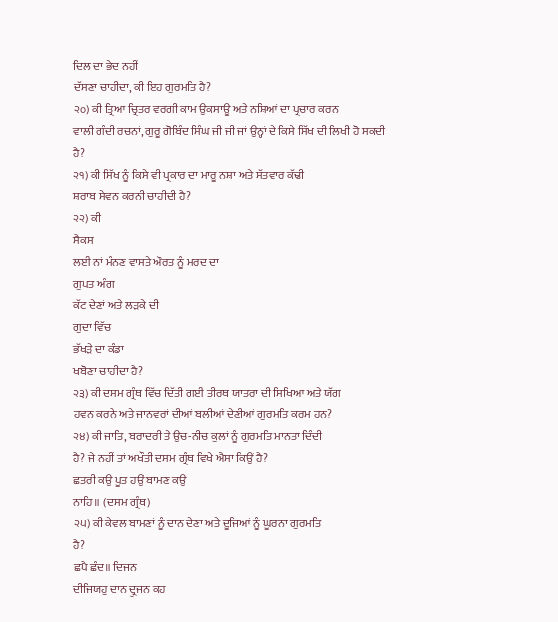ਦਿਲ ਦਾ ਭੇਦ ਨਹੀਂ
ਦੱਸਣਾ ਚਾਹੀਦਾ, ਕੀ ਇਹ ਗੁਰਮਤਿ ਹੈ?
੨੦) ਕੀ ਤ੍ਰਿਆ ਚ੍ਰਿਤਰ ਵਰਗੀ ਕਾਮ ਉਕਸਾਊ ਅਤੇ ਨਸ਼ਿਆਂ ਦਾ ਪ੍ਰਚਾਰ ਕਰਨ
ਵਾਲੀ ਗੰਦੀ ਰਚਨਾਂ, ਗੁਰੂ ਗੋਬਿੰਦ ਸਿੰਘ ਜੀ ਜੀ ਜਾਂ ਉਨ੍ਹਾਂ ਦੇ ਕਿਸੇ ਸਿੱਖ ਦੀ ਲਿਖੀ ਹੋ ਸਕਦੀ
ਹੈ?
੨੧) ਕੀ ਸਿੱਖ ਨੂੰ ਕਿਸੇ ਵੀ ਪ੍ਰਕਾਰ ਦਾ ਮਾਰੂ ਨਸ਼ਾ ਅਤੇ ਸੱਤਵਾਰ ਕੱਢੀ
ਸ਼ਰਾਬ ਸੇਵਨ ਕਰਨੀ ਚਾਹੀਦੀ ਹੈ?
੨੨) ਕੀ
ਸੈਕਸ
ਲਈ ਨਾਂ ਮੰਨਣ ਵਾਸਤੇ ਔਰਤ ਨੂੰ ਮਰਦ ਦਾ
ਗੁਪਤ ਅੰਗ
ਕੱਟ ਦੇਣਾਂ ਅਤੇ ਲੜਕੇ ਦੀ
ਗੁਦਾ ਵਿੱਚ
ਭੱਖੜੇ ਦਾ ਕੰਡਾ
ਖਬੋਣਾ ਚਾਹੀਦਾ ਹੈ?
੨੩) ਕੀ ਦਸਮ ਗ੍ਰੰਥ ਵਿੱਚ ਦਿੱਤੀ ਗਈ ਤੀਰਥ ਯਾਤਰਾ ਦੀ ਸਿਖਿਆ ਅਤੇ ਯੱਗ
ਹਵਨ ਕਰਨੇ ਅਤੇ ਜਾਨਵਰਾਂ ਦੀਆਂ ਬਲੀਆਂ ਦੇਣੀਆਂ ਗੁਰਮਤਿ ਕਰਮ ਹਨ?
੨੪) ਕੀ ਜਾਤਿ, ਬਰਾਦਰੀ ਤੇ ਉਚ-ਨੀਚ ਕੁਲਾਂ ਨੂੰ ਗੁਰਮਤਿ ਮਾਨਤਾ ਦਿੰਦੀ
ਹੈ? ਜੇ ਨਹੀਂ ਤਾਂ ਅਖੌਤੀ ਦਸਮ ਗ੍ਰੰਥ ਵਿਖੇ ਐਸਾ ਕਿਉਂ ਹੈ?
ਛਤਰੀ ਕਉ ਪੂਤ ਹਉਂ ਬਾਮਣ ਕਉ
ਨਾਹਿ॥ (ਦਸਮ ਗ੍ਰੰਥ)
੨੫) ਕੀ ਕੇਵਲ ਬਾਮਣਾਂ ਨੂੰ ਦਾਨ ਦੇਣਾ ਅਤੇ ਦੂਜਿਆਂ ਨੂੰ ਘੂਰਨਾ ਗੁਰਮਤਿ
ਹੈ?
ਛਪੈ ਛੰਦ॥ ਦਿਜਨ
ਦੀਜਿਯਹੁ ਦਾਨ ਦ੍ਰੁਜਨ ਕਹ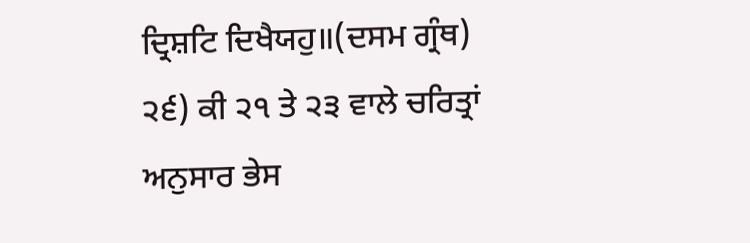ਦ੍ਰਿਸ਼ਟਿ ਦਿਖੈਯਹੁ॥(ਦਸਮ ਗ੍ਰੰਥ)
੨੬) ਕੀ ੨੧ ਤੇ ੨੩ ਵਾਲੇ ਚਰਿਤ੍ਰਾਂ ਅਨੁਸਾਰ ਭੇਸ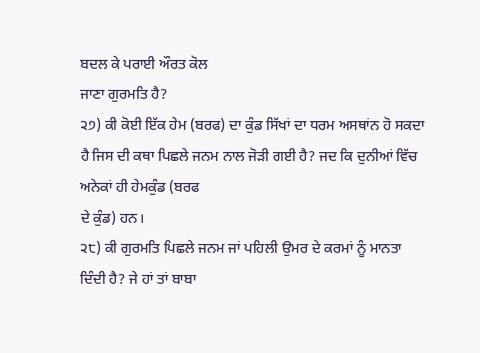ਬਦਲ ਕੇ ਪਰਾਈ ਔਰਤ ਕੋਲ
ਜਾਣਾ ਗੁਰਮਤਿ ਹੈ?
੨੭) ਕੀ ਕੋਈ ਇੱਕ ਹੇਮ (ਬਰਫ) ਦਾ ਕੁੰਡ ਸਿੱਖਾਂ ਦਾ ਧਰਮ ਅਸਥਾਂਨ ਹੋ ਸਕਦਾ
ਹੈ ਜਿਸ ਦੀ ਕਥਾ ਪਿਛਲੇ ਜਨਮ ਨਾਲ ਜੋੜੀ ਗਈ ਹੈ? ਜਦ ਕਿ ਦੁਨੀਆਂ ਵਿੱਚ ਅਨੇਕਾਂ ਹੀ ਹੇਮਕੁੰਡ (ਬਰਫ
ਦੇ ਕੁੰਡ) ਹਨ।
੨੮) ਕੀ ਗੁਰਮਤਿ ਪਿਛਲੇ ਜਨਮ ਜਾਂ ਪਹਿਲੀ ਉਮਰ ਦੇ ਕਰਮਾਂ ਨੂੰ ਮਾਨਤਾ
ਦਿੰਦੀ ਹੈ? ਜੇ ਹਾਂ ਤਾਂ ਬਾਬਾ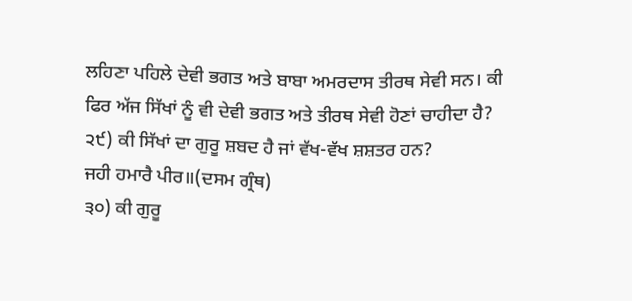ਲਹਿਣਾ ਪਹਿਲੇ ਦੇਵੀ ਭਗਤ ਅਤੇ ਬਾਬਾ ਅਮਰਦਾਸ ਤੀਰਥ ਸੇਵੀ ਸਨ। ਕੀ
ਫਿਰ ਅੱਜ ਸਿੱਖਾਂ ਨੂੰ ਵੀ ਦੇਵੀ ਭਗਤ ਅਤੇ ਤੀਰਥ ਸੇਵੀ ਹੋਣਾਂ ਚਾਹੀਦਾ ਹੈ?
੨੯) ਕੀ ਸਿੱਖਾਂ ਦਾ ਗੁਰੂ ਸ਼ਬਦ ਹੈ ਜਾਂ ਵੱਖ-ਵੱਖ ਸ਼ਸ਼ਤਰ ਹਨ?
ਜਹੀ ਹਮਾਰੈ ਪੀਰ॥(ਦਸਮ ਗ੍ਰੰਥ)
੩੦) ਕੀ ਗੁਰੂ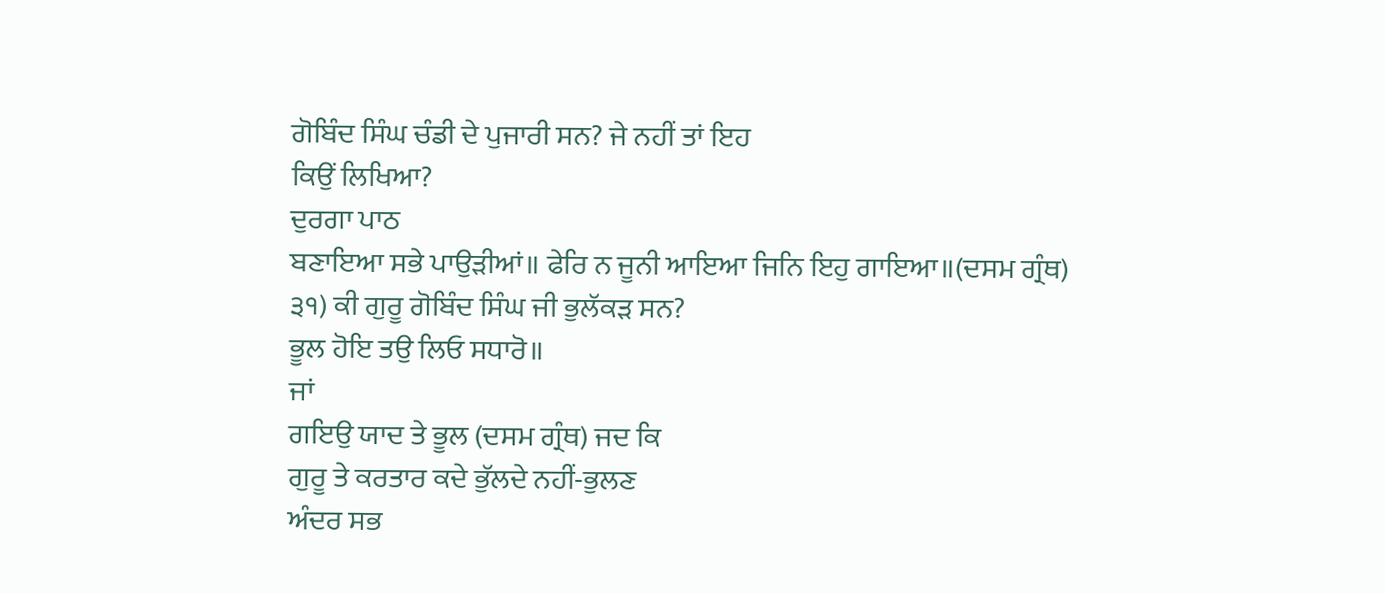ਗੋਬਿੰਦ ਸਿੰਘ ਚੰਡੀ ਦੇ ਪੁਜਾਰੀ ਸਨ? ਜੇ ਨਹੀਂ ਤਾਂ ਇਹ
ਕਿਉਂ ਲਿਖਿਆ?
ਦੁਰਗਾ ਪਾਠ
ਬਣਾਇਆ ਸਭੇ ਪਾਉੜੀਆਂ॥ ਫੇਰਿ ਨ ਜੂਨੀ ਆਇਆ ਜਿਨਿ ਇਹੁ ਗਾਇਆ॥(ਦਸਮ ਗ੍ਰੰਥ)
੩੧) ਕੀ ਗੁਰੂ ਗੋਬਿੰਦ ਸਿੰਘ ਜੀ ਭੁਲੱਕੜ ਸਨ?
ਭੂਲ ਹੋਇ ਤਉ ਲਿਓ ਸਧਾਰੋ॥
ਜਾਂ
ਗਇਉ ਯਾਦ ਤੇ ਭੂਲ (ਦਸਮ ਗ੍ਰੰਥ) ਜਦ ਕਿ
ਗੁਰੂ ਤੇ ਕਰਤਾਰ ਕਦੇ ਭੁੱਲਦੇ ਨਹੀਂ-ਭੁਲਣ
ਅੰਦਰ ਸਭ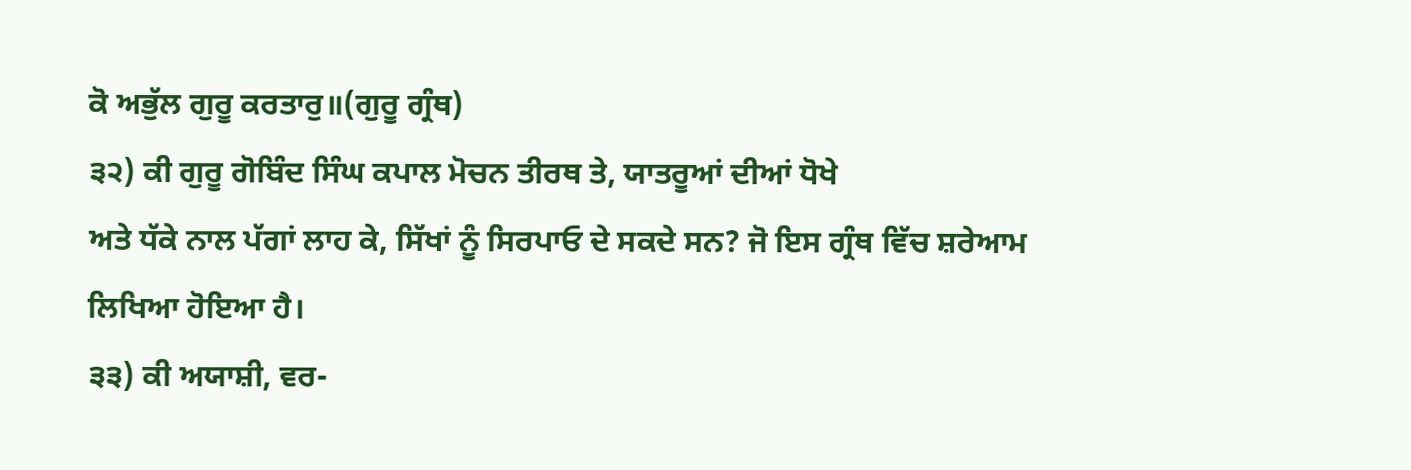ਕੋ ਅਭੁੱਲ ਗੁਰੂ ਕਰਤਾਰੁ॥(ਗੁਰੂ ਗ੍ਰੰਥ)
੩੨) ਕੀ ਗੁਰੂ ਗੋਬਿੰਦ ਸਿੰਘ ਕਪਾਲ ਮੋਚਨ ਤੀਰਥ ਤੇ, ਯਾਤਰੂਆਂ ਦੀਆਂ ਧੋਖੇ
ਅਤੇ ਧੱਕੇ ਨਾਲ ਪੱਗਾਂ ਲਾਹ ਕੇ, ਸਿੱਖਾਂ ਨੂੰ ਸਿਰਪਾਓ ਦੇ ਸਕਦੇ ਸਨ? ਜੋ ਇਸ ਗ੍ਰੰਥ ਵਿੱਚ ਸ਼ਰੇਆਮ
ਲਿਖਿਆ ਹੋਇਆ ਹੈ।
੩੩) ਕੀ ਅਯਾਸ਼ੀ, ਵਰ-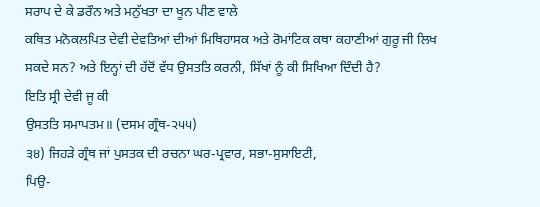ਸਰਾਪ ਦੇ ਕੇ ਡਰੌਨ ਅਤੇ ਮਨੁੱਖਤਾ ਦਾ ਖੂਨ ਪੀਣ ਵਾਲੇ
ਕਥਿਤ ਮਨੋਕਲਪਿਤ ਦੇਵੀ ਦੇਵਤਿਆਂ ਦੀਆਂ ਮਿਥਿਹਾਸਕ ਅਤੇ ਰੋਮਾਂਟਿਕ ਕਥਾ ਕਹਾਣੀਆਂ ਗੁਰੂ ਜੀ ਲਿਖ
ਸਕਦੇ ਸਨ? ਅਤੇ ਇਨ੍ਹਾਂ ਦੀ ਹੱਦੋਂ ਵੱਧ ਉਸਤਤਿ ਕਰਨੀ, ਸਿੱਖਾਂ ਨੂੰ ਕੀ ਸਿਖਿਆ ਦਿੰਦੀ ਹੈ?
ਇਤਿ ਸ੍ਰੀ ਦੇਵੀ ਜੂ ਕੀ
ਉਸਤਤਿ ਸਮਾਪਤਮ॥ (ਦਸਮ ਗ੍ਰੰਥ-੨੫੫)
੩੪) ਜਿਹੜੇ ਗ੍ਰੰਥ ਜਾਂ ਪੁਸਤਕ ਦੀ ਰਚਨਾ ਘਰ-ਪ੍ਰਵਾਰ, ਸਭਾ-ਸੁਸਾਇਟੀ,
ਪਿਉ-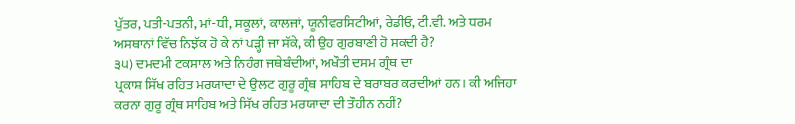ਪੁੱਤਰ, ਪਤੀ-ਪਤਨੀ, ਮਾਂ-ਧੀ, ਸਕੂਲਾਂ, ਕਾਲਜਾਂ, ਯੂਨੀਵਰਸਿਟੀਆਂ, ਰੇਡੀਓ, ਟੀ.ਵੀ. ਅਤੇ ਧਰਮ
ਅਸਥਾਨਾਂ ਵਿੱਚ ਨਿਝੱਕ ਹੋ ਕੇ ਨਾਂ ਪੜ੍ਹੀ ਜਾ ਸੱਕੇ, ਕੀ ਉਹ ਗੁਰਬਾਣੀ ਹੋ ਸਕਦੀ ਹੈ?
੩੫) ਦਮਦਮੀ ਟਕਸਾਲ ਅਤੇ ਨਿਹੰਗ ਜਥੇਬੰਦੀਆਂ, ਅਖੌਤੀ ਦਸਮ ਗ੍ਰੰਥ ਦਾ
ਪ੍ਰਕਾਸ਼ ਸਿੱਖ ਰਹਿਤ ਮਰਯਾਦਾ ਦੇ ਉਲਟ ਗੁਰੂ ਗ੍ਰੰਥ ਸਾਹਿਬ ਦੇ ਬਰਾਬਰ ਕਰਦੀਆਂ ਹਨ। ਕੀ ਅਜਿਹਾ
ਕਰਨਾ ਗੁਰੂ ਗ੍ਰੰਥ ਸਾਹਿਬ ਅਤੇ ਸਿੱਖ ਰਹਿਤ ਮਰਯਾਦਾ ਦੀ ਤੌਹੀਨ ਨਹੀਂ?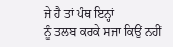ਜੇ ਹੈ ਤਾਂ ਪੰਥ ਇਨ੍ਹਾਂ
ਨੂੰ ਤਲਬ ਕਰਕੇ ਸਜਾ ਕਿਉਂ ਨਹੀਂ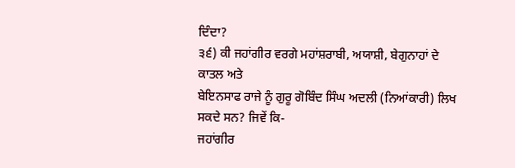ਦਿੰਦਾ?
੩੬) ਕੀ ਜਹਾਂਗੀਰ ਵਰਗੇ ਮਹਾਂਸ਼ਰਾਬੀ, ਅਯਾਸ਼ੀ, ਬੇਗੁਨਾਹਾਂ ਦੇ ਕਾਤਲ ਅਤੇ
ਬੇਇਨਸਾਫ ਰਾਜੇ ਨੂੰ ਗੁਰੂ ਗੋਬਿੰਦ ਸਿੰਘ ਅਦਲੀ (ਨਿਆਂਕਾਰੀ) ਲਿਖ ਸਕਦੇ ਸਨ? ਜਿਵੇਂ ਕਿ-
ਜਹਾਂਗੀਰ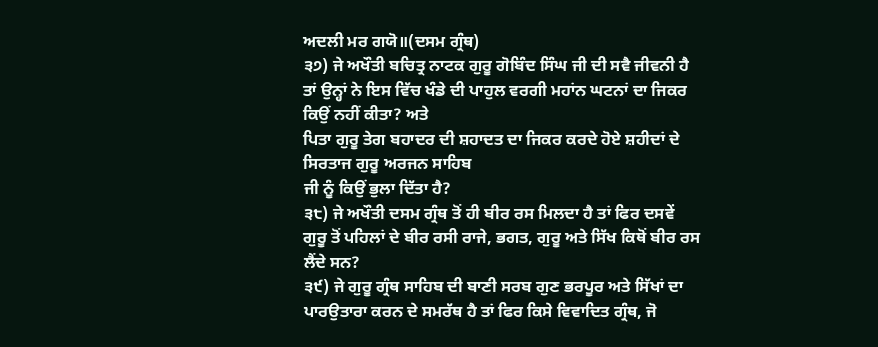ਅਦਲੀ ਮਰ ਗਯੋ॥(ਦਸਮ ਗ੍ਰੰਥ)
੩੭) ਜੇ ਅਖੌਤੀ ਬਚਿਤ੍ਰ ਨਾਟਕ ਗੁਰੂ ਗੋਬਿੰਦ ਸਿੰਘ ਜੀ ਦੀ ਸਵੈ ਜੀਵਨੀ ਹੈ
ਤਾਂ ਉਨ੍ਹਾਂ ਨੇ ਇਸ ਵਿੱਚ ਖੰਡੇ ਦੀ ਪਾਹੁਲ ਵਰਗੀ ਮਹਾਂਨ ਘਟਨਾਂ ਦਾ ਜਿਕਰ ਕਿਉਂ ਨਹੀਂ ਕੀਤਾ? ਅਤੇ
ਪਿਤਾ ਗੁਰੂ ਤੇਗ ਬਹਾਦਰ ਦੀ ਸ਼ਹਾਦਤ ਦਾ ਜਿਕਰ ਕਰਦੇ ਹੋਏ ਸ਼ਹੀਦਾਂ ਦੇ ਸਿਰਤਾਜ ਗੁਰੂ ਅਰਜਨ ਸਾਹਿਬ
ਜੀ ਨੂੰ ਕਿਉਂ ਭੁਲਾ ਦਿੱਤਾ ਹੈ?
੩੮) ਜੇ ਅਖੌਤੀ ਦਸਮ ਗ੍ਰੰਥ ਤੋਂ ਹੀ ਬੀਰ ਰਸ ਮਿਲਦਾ ਹੈ ਤਾਂ ਫਿਰ ਦਸਵੇਂ
ਗੁਰੂ ਤੋਂ ਪਹਿਲਾਂ ਦੇ ਬੀਰ ਰਸੀ ਰਾਜੇ, ਭਗਤ, ਗੁਰੂ ਅਤੇ ਸਿੱਖ ਕਿਥੋਂ ਬੀਰ ਰਸ ਲੈਂਦੇ ਸਨ?
੩੯) ਜੇ ਗੁਰੂ ਗ੍ਰੰਥ ਸਾਹਿਬ ਦੀ ਬਾਣੀ ਸਰਬ ਗੁਣ ਭਰਪੂਰ ਅਤੇ ਸਿੱਖਾਂ ਦਾ
ਪਾਰਉਤਾਰਾ ਕਰਨ ਦੇ ਸਮਰੱਥ ਹੈ ਤਾਂ ਫਿਰ ਕਿਸੇ ਵਿਵਾਦਿਤ ਗ੍ਰੰਥ, ਜੋ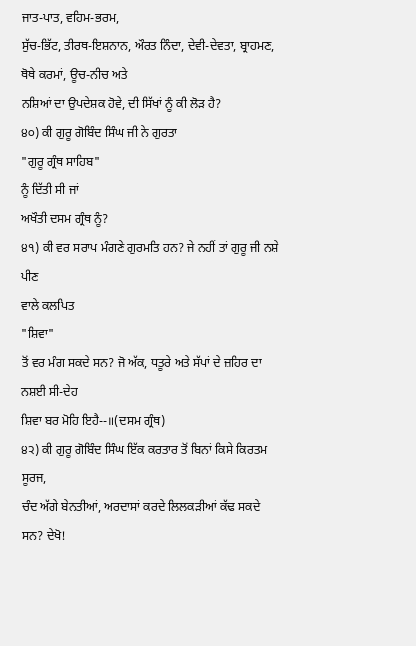ਜਾਤ-ਪਾਤ, ਵਹਿਮ-ਭਰਮ,
ਸੁੱਚ-ਭਿੱਟ, ਤੀਰਥ-ਇਸ਼ਨਾਨ, ਔਰਤ ਨਿੰਦਾ, ਦੇਵੀ-ਦੇਵਤਾ, ਬ੍ਰਾਹਮਣ, ਥੋਥੇ ਕਰਮਾਂ, ਊਚ-ਨੀਚ ਅਤੇ
ਨਸ਼ਿਆਂ ਦਾ ਉਪਦੇਸ਼ਕ ਹੋਵੇ, ਦੀ ਸਿੱਖਾਂ ਨੂੰ ਕੀ ਲੋੜ ਹੈ?
੪੦) ਕੀ ਗੁਰੂ ਗੋਬਿੰਦ ਸਿੰਘ ਜੀ ਨੇ ਗੁਰਤਾ
"ਗੁਰੂ ਗ੍ਰੰਥ ਸਾਹਿਬ"
ਨੂੰ ਦਿੱਤੀ ਸੀ ਜਾਂ
ਅਖੌਤੀ ਦਸਮ ਗ੍ਰੰਥ ਨੂੰ?
੪੧) ਕੀ ਵਰ ਸਰਾਪ ਮੰਗਣੇ ਗੁਰਮਤਿ ਹਨ? ਜੇ ਨਹੀਂ ਤਾਂ ਗੁਰੂ ਜੀ ਨਸ਼ੇ ਪੀਣ
ਵਾਲੇ ਕਲਪਿਤ
"ਸ਼ਿਵਾ"
ਤੋਂ ਵਰ ਮੰਗ ਸਕਦੇ ਸਨ? ਜੋ ਅੱਕ, ਧਤੂਰੇ ਅਤੇ ਸੱਪਾਂ ਦੇ ਜ਼ਹਿਰ ਦਾ ਨਸ਼ਈ ਸੀ-ਦੇਹ
ਸ਼ਿਵਾ ਬਰ ਮੋਹਿ ਇਹੈ--॥(ਦਸਮ ਗ੍ਰੰਥ)
੪੨) ਕੀ ਗੁਰੂ ਗੋਬਿੰਦ ਸਿੰਘ ਇੱਕ ਕਰਤਾਰ ਤੋਂ ਬਿਨਾਂ ਕਿਸੇ ਕਿਰਤਮ ਸੂਰਜ,
ਚੰਦ ਅੱਗੇ ਬੇਨਤੀਆਂ, ਅਰਦਾਸਾਂ ਕਰਦੇ ਲਿਲਕੜੀਆਂ ਕੱਢ ਸਕਦੇ ਸਨ? ਦੇਖੋ!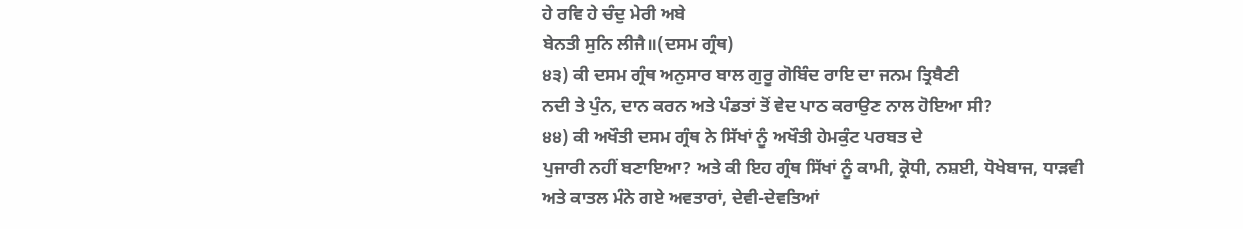ਹੇ ਰਵਿ ਹੇ ਚੰਦੁ ਮੇਰੀ ਅਬੇ
ਬੇਨਤੀ ਸੁਨਿ ਲੀਜੈ॥(ਦਸਮ ਗ੍ਰੰਥ)
੪੩) ਕੀ ਦਸਮ ਗ੍ਰੰਥ ਅਨੁਸਾਰ ਬਾਲ ਗੁਰੂ ਗੋਬਿੰਦ ਰਾਇ ਦਾ ਜਨਮ ਤ੍ਰਿਬੈਣੀ
ਨਦੀ ਤੇ ਪੁੰਨ, ਦਾਨ ਕਰਨ ਅਤੇ ਪੰਡਤਾਂ ਤੋਂ ਵੇਦ ਪਾਠ ਕਰਾਉਣ ਨਾਲ ਹੋਇਆ ਸੀ?
੪੪) ਕੀ ਅਖੌਤੀ ਦਸਮ ਗ੍ਰੰਥ ਨੇ ਸਿੱਖਾਂ ਨੂੰ ਅਖੌਤੀ ਹੇਮਕੁੰਟ ਪਰਬਤ ਦੇ
ਪੁਜਾਰੀ ਨਹੀਂ ਬਣਾਇਆ? ਅਤੇ ਕੀ ਇਹ ਗ੍ਰੰਥ ਸਿੱਖਾਂ ਨੂੰ ਕਾਮੀ, ਕ੍ਰੋਧੀ, ਨਸ਼ਈ, ਧੋਖੇਬਾਜ, ਧਾੜਵੀ
ਅਤੇ ਕਾਤਲ ਮੰਨੇ ਗਏ ਅਵਤਾਰਾਂ, ਦੇਵੀ-ਦੇਵਤਿਆਂ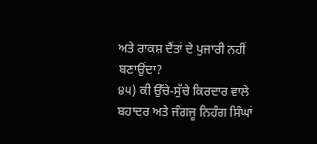ਅਤੇ ਰਾਕਸ਼ ਦੈਂਤਾਂ ਦੇ ਪੁਜਾਰੀ ਨਹੀਂ ਬਣਾਉਂਦਾ?
੪੫) ਕੀ ਉੱਚੇ-ਸੁੱਚੇ ਕਿਰਦਾਰ ਵਾਲੇ ਬਹਾਦਰ ਅਤੇ ਜੰਗਜੂ ਨਿਹੰਗ ਸਿੰਘਾਂ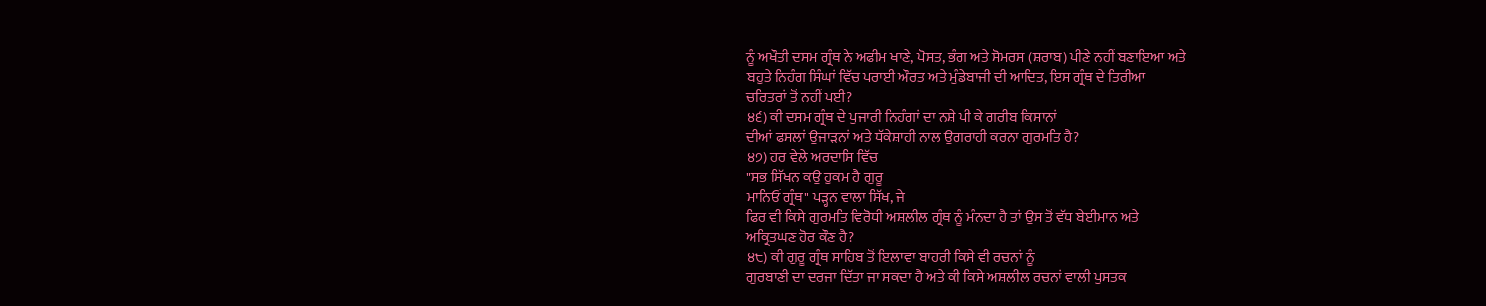ਨੂੰ ਅਖੌਤੀ ਦਸਮ ਗ੍ਰੰਥ ਨੇ ਅਫੀਮ ਖਾਣੇ, ਪੋਸਤ, ਭੰਗ ਅਤੇ ਸੋਮਰਸ (ਸ਼ਰਾਬ) ਪੀਣੇ ਨਹੀਂ ਬਣਾਇਆ ਅਤੇ
ਬਹੁਤੇ ਨਿਹੰਗ ਸਿੰਘਾਂ ਵਿੱਚ ਪਰਾਈ ਔਰਤ ਅਤੇ ਮੁੰਡੇਬਾਜੀ ਦੀ ਆਦਿਤ, ਇਸ ਗ੍ਰੰਥ ਦੇ ਤਿਰੀਆ
ਚਰਿਤਰਾਂ ਤੋਂ ਨਹੀਂ ਪਈ?
੪੬) ਕੀ ਦਸਮ ਗ੍ਰੰਥ ਦੇ ਪੁਜਾਰੀ ਨਿਹੰਗਾਂ ਦਾ ਨਸ਼ੇ ਪੀ ਕੇ ਗਰੀਬ ਕਿਸਾਨਾਂ
ਦੀਆਂ ਫਸਲਾਂ ਉਜਾੜਨਾਂ ਅਤੇ ਧੱਕੇਸ਼ਾਹੀ ਨਾਲ ਉਗਰਾਹੀ ਕਰਨਾ ਗੁਰਮਤਿ ਹੈ?
੪੭) ਹਰ ਵੇਲੇ ਅਰਦਾਸਿ ਵਿੱਚ
"ਸਭ ਸਿੱਖਨ ਕਉ ਹੁਕਮ ਹੈ ਗੁਰੂ
ਮਾਨਿਓਂ ਗ੍ਰੰਥ" ਪੜ੍ਹਨ ਵਾਲਾ ਸਿੱਖ, ਜੇ
ਫਿਰ ਵੀ ਕਿਸੇ ਗੁਰਮਤਿ ਵਿਰੋਧੀ ਅਸ਼ਲੀਲ ਗ੍ਰੰਥ ਨੂੰ ਮੰਨਦਾ ਹੈ ਤਾਂ ਉਸ ਤੋਂ ਵੱਧ ਬੇਈਮਾਨ ਅਤੇ
ਅਕ੍ਰਿਤਘਣ ਹੋਰ ਕੌਣ ਹੈ?
੪੮) ਕੀ ਗੁਰੂ ਗ੍ਰੰਥ ਸਾਹਿਬ ਤੋਂ ਇਲਾਵਾ ਬਾਹਰੀ ਕਿਸੇ ਵੀ ਰਚਨਾਂ ਨੂੰ
ਗੁਰਬਾਣੀ ਦਾ ਦਰਜਾ ਦਿੱਤਾ ਜਾ ਸਕਦਾ ਹੈ ਅਤੇ ਕੀ ਕਿਸੇ ਅਸ਼ਲੀਲ ਰਚਨਾਂ ਵਾਲੀ ਪੁਸਤਕ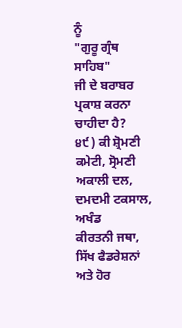ਨੂੰ
"ਗੁਰੂ ਗ੍ਰੰਥ ਸਾਹਿਬ"
ਜੀ ਦੇ ਬਰਾਬਰ ਪ੍ਰਕਾਸ਼ ਕਰਨਾ ਚਾਹੀਦਾ ਹੈ?
੪੯) ਕੀ ਸ਼੍ਰੋਮਣੀ ਕਮੇਟੀ, ਸ੍ਰੋਮਣੀ ਅਕਾਲੀ ਦਲ, ਦਮਦਮੀ ਟਕਸਾਲ, ਅਖੰਡ
ਕੀਰਤਨੀ ਜਥਾ, ਸਿੱਖ ਫੈਡਰੇਸ਼ਨਾਂ ਅਤੇ ਹੋਰ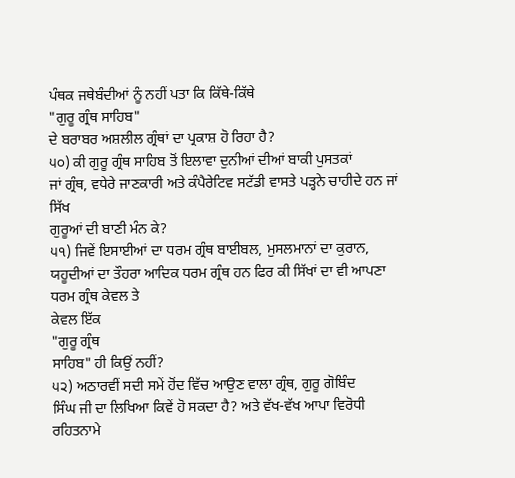ਪੰਥਕ ਜਥੇਬੰਦੀਆਂ ਨੂੰ ਨਹੀਂ ਪਤਾ ਕਿ ਕਿੱਥੇ-ਕਿੱਥੇ
"ਗੁਰੂ ਗ੍ਰੰਥ ਸਾਹਿਬ"
ਦੇ ਬਰਾਬਰ ਅਸ਼ਲੀਲ ਗ੍ਰੰਥਾਂ ਦਾ ਪ੍ਰਕਾਸ਼ ਹੋ ਰਿਹਾ ਹੈ?
੫੦) ਕੀ ਗੁਰੂ ਗ੍ਰੰਥ ਸਾਹਿਬ ਤੋਂ ਇਲਾਵਾ ਦੁਨੀਆਂ ਦੀਆਂ ਬਾਕੀ ਪੁਸਤਕਾਂ
ਜਾਂ ਗ੍ਰੰਥ, ਵਧੇਰੇ ਜਾਣਕਾਰੀ ਅਤੇ ਕੰਪੈਰੇਟਿਵ ਸਟੱਡੀ ਵਾਸਤੇ ਪੜ੍ਹਨੇ ਚਾਹੀਦੇ ਹਨ ਜਾਂ ਸਿੱਖ
ਗੁਰੂਆਂ ਦੀ ਬਾਣੀ ਮੰਨ ਕੇ?
੫੧) ਜਿਵੇਂ ਇਸਾਈਆਂ ਦਾ ਧਰਮ ਗ੍ਰੰਥ ਬਾਈਬਲ, ਮੁਸਲਮਾਨਾਂ ਦਾ ਕੁਰਾਨ,
ਯਹੂਦੀਆਂ ਦਾ ਤੌਹਰਾ ਆਦਿਕ ਧਰਮ ਗ੍ਰੰਥ ਹਨ ਫਿਰ ਕੀ ਸਿੱਖਾਂ ਦਾ ਵੀ ਆਪਣਾ ਧਰਮ ਗ੍ਰੰਥ ਕੇਵਲ ਤੇ
ਕੇਵਲ ਇੱਕ
"ਗੁਰੂ ਗ੍ਰੰਥ
ਸਾਹਿਬ" ਹੀ ਕਿਉਂ ਨਹੀਂ?
੫੨) ਅਠਾਰਵੀਂ ਸਦੀ ਸਮੇਂ ਹੋਂਦ ਵਿੱਚ ਆਉਣ ਵਾਲਾ ਗ੍ਰੰਥ, ਗੁਰੂ ਗੋਬਿੰਦ
ਸਿੰਘ ਜੀ ਦਾ ਲਿਖਿਆ ਕਿਵੇਂ ਹੋ ਸਕਦਾ ਹੈ? ਅਤੇ ਵੱਖ-ਵੱਖ ਆਪਾ ਵਿਰੋਧੀ ਰਹਿਤਨਾਮੇ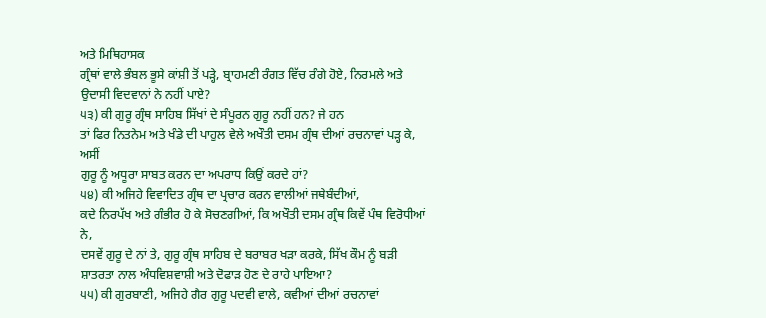ਅਤੇ ਮਿਥਿਹਾਸਕ
ਗ੍ਰੰਥਾਂ ਵਾਲੇ ਭੰਬਲ ਭੂਸੇ ਕਾਂਸ਼ੀ ਤੋਂ ਪੜ੍ਹੇ, ਬ੍ਰਾਹਮਣੀ ਰੰਗਤ ਵਿੱਚ ਰੰਗੇ ਹੋਏ, ਨਿਰਮਲੇ ਅਤੇ
ਉਦਾਸੀ ਵਿਦਵਾਨਾਂ ਨੇ ਨਹੀਂ ਪਾਏ?
੫੩) ਕੀ ਗੁਰੂ ਗ੍ਰੰਥ ਸਾਹਿਬ ਸਿੱਖਾਂ ਦੇ ਸੰਪੂਰਨ ਗੁਰੂ ਨਹੀਂ ਹਨ? ਜੇ ਹਨ
ਤਾਂ ਫਿਰ ਨਿਤਨੇਮ ਅਤੇ ਖੰਡੇ ਦੀ ਪਾਹੁਲ ਵੇਲੇ ਅਖੌਤੀ ਦਸਮ ਗ੍ਰੰਥ ਦੀਆਂ ਰਚਨਾਵਾਂ ਪੜ੍ਹ ਕੇ, ਅਸੀਂ
ਗੁਰੂ ਨੂੰ ਅਧੂਰਾ ਸਾਬਤ ਕਰਨ ਦਾ ਅਪਰਾਧ ਕਿਉਂ ਕਰਦੇ ਹਾਂ?
੫੪) ਕੀ ਅਜਿਹੇ ਵਿਵਾਦਿਤ ਗ੍ਰੰਥ ਦਾ ਪ੍ਰਚਾਰ ਕਰਨ ਵਾਲੀਆਂ ਜਥੇਬੰਦੀਆਂ,
ਕਦੇ ਨਿਰਪੱਖ ਅਤੇ ਗੰਭੀਰ ਹੋ ਕੇ ਸੋਚਣਗੀਆਂ, ਕਿ ਅਖੌਤੀ ਦਸਮ ਗ੍ਰੰਥ ਕਿਵੇਂ ਪੰਥ ਵਿਰੋਧੀਆਂ ਨੇ,
ਦਸਵੇਂ ਗੁਰੂ ਦੇ ਨਾਂ ਤੇ, ਗੁਰੂ ਗ੍ਰੰਥ ਸਾਹਿਬ ਦੇ ਬਰਾਬਰ ਖੜਾ ਕਰਕੇ, ਸਿੱਖ ਕੌਮ ਨੂੰ ਬੜੀ
ਸ਼ਾਤਰਤਾ ਨਾਲ ਅੰਧਵਿਸ਼ਵਾਸ਼ੀ ਅਤੇ ਦੋਫਾੜ ਹੋਣ ਦੇ ਰਾਹੇ ਪਾਇਆ?
੫੫) ਕੀ ਗੁਰਬਾਣੀ, ਅਜਿਹੇ ਗੈਰ ਗੁਰੂ ਪਦਵੀ ਵਾਲੇ, ਕਵੀਆਂ ਦੀਆਂ ਰਚਨਾਵਾਂ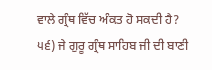ਵਾਲੇ ਗ੍ਰੰਥ ਵਿੱਚ ਅੰਕਤ ਹੋ ਸਕਦੀ ਹੈ?
੫੬) ਜੇ ਗੁਰੂ ਗ੍ਰੰਥ ਸਾਹਿਬ ਜੀ ਦੀ ਬਾਣੀ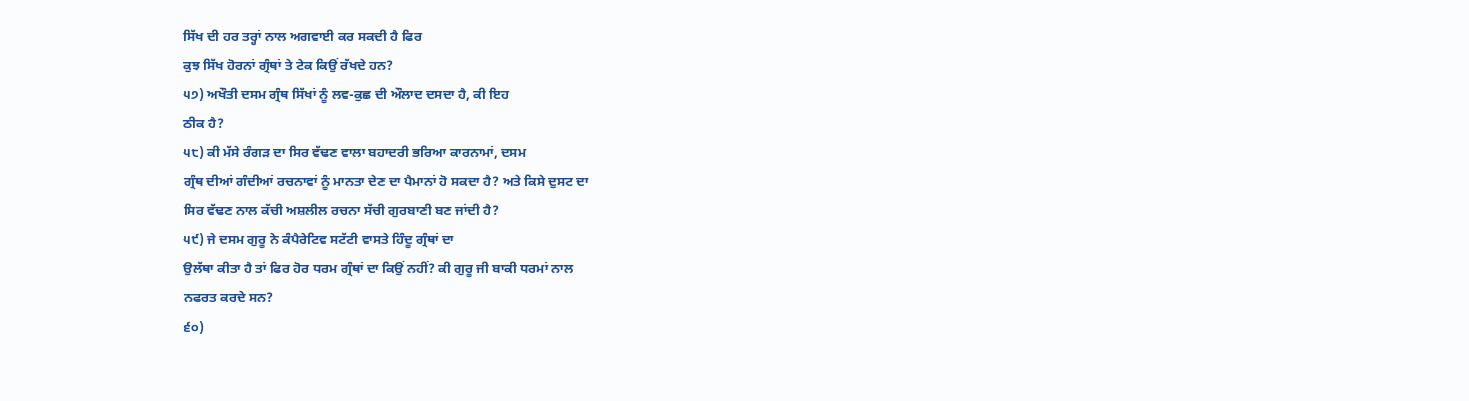ਸਿੱਖ ਦੀ ਹਰ ਤਰ੍ਹਾਂ ਨਾਲ ਅਗਵਾਈ ਕਰ ਸਕਦੀ ਹੈ ਫਿਰ
ਕੁਝ ਸਿੱਖ ਹੋਰਨਾਂ ਗ੍ਰੰਥਾਂ ਤੇ ਟੇਕ ਕਿਉਂ ਰੱਖਦੇ ਹਨ?
੫੭) ਅਖੌਤੀ ਦਸਮ ਗ੍ਰੰਥ ਸਿੱਖਾਂ ਨੂੰ ਲਵ-ਕੁਛ ਦੀ ਔਲਾਦ ਦਸਦਾ ਹੈ, ਕੀ ਇਹ
ਠੀਕ ਹੈ?
੫੮) ਕੀ ਮੱਸੇ ਰੰਗੜ ਦਾ ਸਿਰ ਵੱਢਣ ਵਾਲਾ ਬਹਾਦਰੀ ਭਰਿਆ ਕਾਰਨਾਮਾਂ, ਦਸਮ
ਗ੍ਰੰਥ ਦੀਆਂ ਗੰਦੀਆਂ ਰਚਨਾਵਾਂ ਨੂੰ ਮਾਨਤਾ ਦੇਣ ਦਾ ਪੈਮਾਨਾਂ ਹੋ ਸਕਦਾ ਹੈ? ਅਤੇ ਕਿਸੇ ਦੁਸਟ ਦਾ
ਸਿਰ ਵੱਢਣ ਨਾਲ ਕੱਚੀ ਅਸ਼ਲੀਲ ਰਚਨਾ ਸੱਚੀ ਗੁਰਬਾਣੀ ਬਣ ਜਾਂਦੀ ਹੈ?
੫੯) ਜੇ ਦਸਮ ਗੁਰੂ ਨੇ ਕੰਪੈਰੇਟਿਵ ਸਟੱਟੀ ਵਾਸਤੇ ਹਿੰਦੂ ਗ੍ਰੰਥਾਂ ਦਾ
ਉਲੱਥਾ ਕੀਤਾ ਹੈ ਤਾਂ ਫਿਰ ਹੋਰ ਧਰਮ ਗ੍ਰੰਥਾਂ ਦਾ ਕਿਉਂ ਨਹੀਂ? ਕੀ ਗੁਰੂ ਜੀ ਬਾਕੀ ਧਰਮਾਂ ਨਾਲ
ਨਫਰਤ ਕਰਦੇ ਸਨ?
੬੦)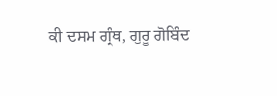ਕੀ ਦਸਮ ਗ੍ਰੰਥ, ਗੁਰੂ ਗੋਬਿੰਦ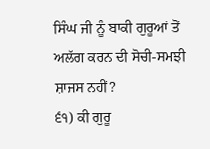ਸਿੰਘ ਜੀ ਨੂੰ ਬਾਕੀ ਗੁਰੂਆਂ ਤੋਂ
ਅਲੱਗ ਕਰਨ ਦੀ ਸੋਚੀ-ਸਮਝੀ ਸ਼ਾਜਸ ਨਹੀਂ?
੬੧) ਕੀ ਗੁਰੂ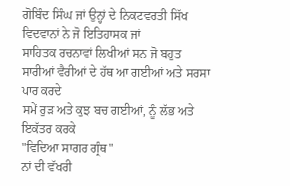ਗੋਬਿੰਦ ਸਿੰਘ ਜਾਂ ਉਨ੍ਹਾਂ ਦੇ ਨਿਕਟਵਰਤੀ ਸਿੱਖ ਵਿਦਵਾਨਾਂ ਨੇ ਜੋ ਇਤਿਹਾਸਕ ਜਾਂ
ਸਾਹਿਤਕ ਰਚਨਾਵਾਂ ਲਿਖੀਆਂ ਸਨ ਜੋ ਬਹੁਤ ਸਾਰੀਆਂ ਵੈਰੀਆਂ ਦੇ ਹੱਥ ਆ ਗਈਆਂ ਅਤੇ ਸਰਸਾ ਪਾਰ ਕਰਦੇ
ਸਮੇਂ ਰੁੜ ਅਤੇ ਕੁਝ ਬਚ ਗਈਆਂ, ਨੂੰ ਲੱਭ ਅਤੇ ਇਕੱਤਰ ਕਰਕੇ
"ਵਿਦਿਆ ਸਾਗਰ ਗ੍ਰੰਥ"
ਨਾਂ ਦੀ ਵੱਖਰੀ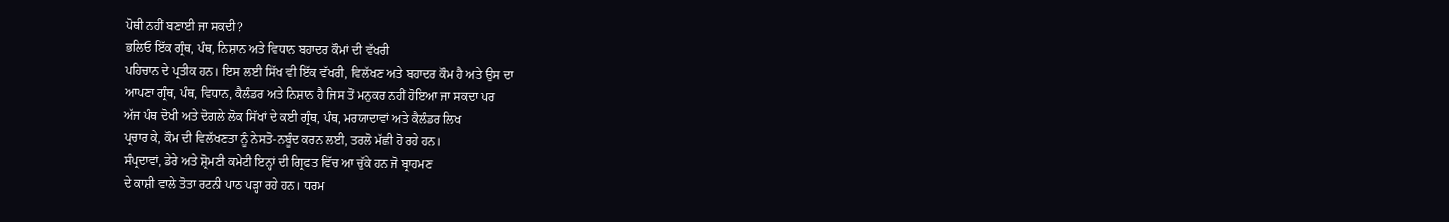ਪੋਥੀ ਨਹੀਂ ਬਣਾਈ ਜਾ ਸਕਦੀ?
ਭਲਿਓ ਇੱਕ ਗ੍ਰੰਥ, ਪੰਥ, ਨਿਸ਼ਾਨ ਅਤੇ ਵਿਧਾਨ ਬਹਾਦਰ ਕੌਮਾਂ ਦੀ ਵੱਖਰੀ
ਪਹਿਚਾਨ ਦੇ ਪ੍ਰਤੀਕ ਹਨ। ਇਸ ਲਈ ਸਿੱਖ ਵੀ ਇੱਕ ਵੱਖਰੀ, ਵਿਲੱਖਣ ਅਤੇ ਬਹਾਦਰ ਕੌਮ ਹੈ ਅਤੇ ਉਸ ਦਾ
ਆਪਣਾ ਗ੍ਰੰਥ, ਪੰਥ, ਵਿਧਾਨ, ਕੈਲੰਡਰ ਅਤੇ ਨਿਸ਼ਾਨ ਹੈ ਜਿਸ ਤੋਂ ਮਨੁਕਰ ਨਹੀਂ ਹੋਇਆ ਜਾ ਸਕਦਾ ਪਰ
ਅੱਜ ਪੰਥ ਦੋਖੀ ਅਤੇ ਦੋਗਲੇ ਲੋਕ ਸਿੱਖਾਂ ਦੇ ਕਈ ਗ੍ਰੰਥ, ਪੰਥ, ਮਰਯਾਦਾਵਾਂ ਅਤੇ ਕੈਲੰਡਰ ਲਿਖ
ਪ੍ਰਚਾਰ ਕੇ, ਕੌਮ ਦੀ ਵਿਲੱਖਣਤਾ ਨੂੰ ਨੇਸਤੋ-ਨਬੂੰਦ ਕਰਨ ਲਈ, ਤਰਲੋ ਮੱਛੀ ਹੋ ਰਹੇ ਹਨ।
ਸੰਪ੍ਰਦਾਵਾਂ, ਡੇਰੇ ਅਤੇ ਸ਼੍ਰੋਮਣੀ ਕਮੇਟੀ ਇਨ੍ਹਾਂ ਦੀ ਗ੍ਰਿਫਤ ਵਿੱਚ ਆ ਚੁੱਕੇ ਹਨ ਜੋ ਬ੍ਰਾਹਮਣ
ਦੇ ਕਾਸ਼ੀ ਵਾਲੇ ਤੋਤਾ ਰਟਨੀ ਪਾਠ ਪੜ੍ਹਾ ਰਹੇ ਹਨ। ਧਰਮ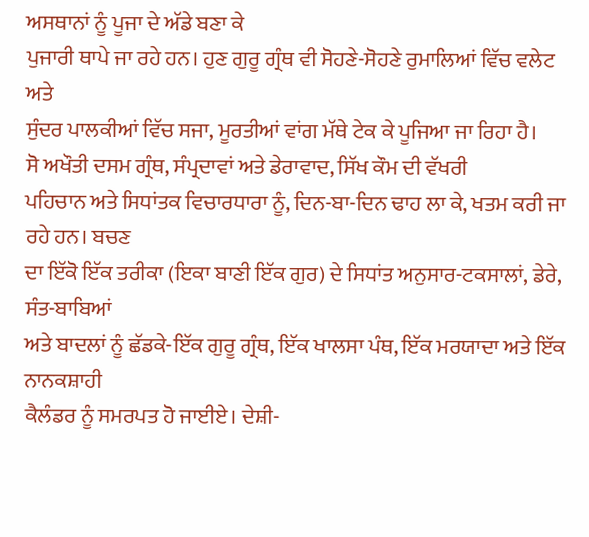ਅਸਥਾਨਾਂ ਨੂੰ ਪੂਜਾ ਦੇ ਅੱਡੇ ਬਣਾ ਕੇ
ਪੁਜਾਰੀ ਥਾਪੇ ਜਾ ਰਹੇ ਹਨ। ਹੁਣ ਗੁਰੂ ਗ੍ਰੰਥ ਵੀ ਸੋਹਣੇ-ਸੋਹਣੇ ਰੁਮਾਲਿਆਂ ਵਿੱਚ ਵਲੇਟ ਅਤੇ
ਸੁੰਦਰ ਪਾਲਕੀਆਂ ਵਿੱਚ ਸਜਾ, ਮੂਰਤੀਆਂ ਵਾਂਗ ਮੱਥੇ ਟੇਕ ਕੇ ਪੂਜਿਆ ਜਾ ਰਿਹਾ ਹੈ।
ਸੋ ਅਖੌਤੀ ਦਸਮ ਗ੍ਰੰਥ, ਸੰਪ੍ਰਦਾਵਾਂ ਅਤੇ ਡੇਰਾਵਾਦ, ਸਿੱਖ ਕੌਮ ਦੀ ਵੱਖਰੀ
ਪਹਿਚਾਨ ਅਤੇ ਸਿਧਾਂਤਕ ਵਿਚਾਰਧਾਰਾ ਨੂੰ, ਦਿਨ-ਬਾ-ਦਿਨ ਢਾਹ ਲਾ ਕੇ, ਖਤਮ ਕਰੀ ਜਾ ਰਹੇ ਹਨ। ਬਚਣ
ਦਾ ਇੱਕੋ ਇੱਕ ਤਰੀਕਾ (ਇਕਾ ਬਾਣੀ ਇੱਕ ਗੁਰ) ਦੇ ਸਿਧਾਂਤ ਅਨੁਸਾਰ-ਟਕਸਾਲਾਂ, ਡੇਰੇ, ਸੰਤ-ਬਾਬਿਆਂ
ਅਤੇ ਬਾਦਲਾਂ ਨੂੰ ਛੱਡਕੇ-ਇੱਕ ਗੁਰੂ ਗ੍ਰੰਥ, ਇੱਕ ਖਾਲਸਾ ਪੰਥ, ਇੱਕ ਮਰਯਾਦਾ ਅਤੇ ਇੱਕ ਨਾਨਕਸ਼ਾਹੀ
ਕੈਲੰਡਰ ਨੂੰ ਸਮਰਪਤ ਹੋ ਜਾਈਏ। ਦੇਸ਼ੀ-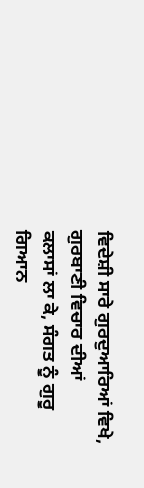ਵਿਦੇਸ਼ੀ ਸਾਰੇ ਗੁਰਦੁਆਰਿਆਂ ਵਿਖੇ, ਗੁਰਬਾਣੀ ਵਿਚਾਰ ਦੀਆਂ
ਕਲਾਸਾਂ ਲਾ ਕੇ, ਸੰਗਤ ਨੂੰ ਗੁਰੂ ਗਿਆਨ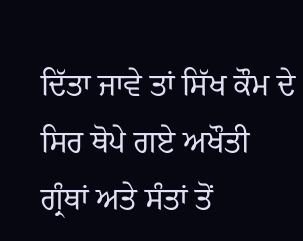ਦਿੱਤਾ ਜਾਵੇ ਤਾਂ ਸਿੱਖ ਕੌਮ ਦੇ ਸਿਰ ਥੋਪੇ ਗਏ ਅਖੌਤੀ
ਗ੍ਰੰਥਾਂ ਅਤੇ ਸੰਤਾਂ ਤੋਂ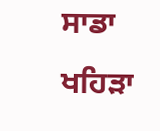ਸਾਡਾ ਖਹਿੜਾ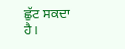ਛੁੱਟ ਸਕਦਾ ਹੈ।